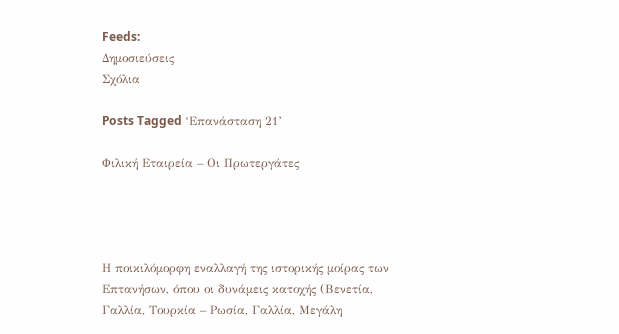Feeds:
Δημοσιεύσεις
Σχόλια

Posts Tagged ‘Επανάσταση 21’

Φιλική Εταιρεία – Οι Πρωτεργάτες




Η ποικιλόμορφη εναλλαγή της ιστορικής μοίρας των Επτανήσων, όπου οι δυνάμεις κατοχής (Βενετία, Γαλλία, Τουρκία – Ρωσία, Γαλλία, Μεγάλη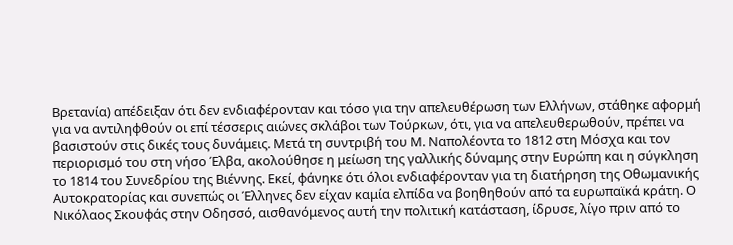Βρετανία) απέδειξαν ότι δεν ενδιαφέρονταν και τόσο για την απελευθέρωση των Ελλήνων, στάθηκε αφορμή για να αντιληφθούν οι επί τέσσερις αιώνες σκλάβοι των Τούρκων, ότι, για να απελευθερωθούν, πρέπει να βασιστούν στις δικές τους δυνάμεις. Μετά τη συντριβή του Μ. Ναπολέοντα το 1812 στη Μόσχα και τον περιορισμό του στη νήσο Έλβα, ακολούθησε η μείωση της γαλλικής δύναμης στην Ευρώπη και η σύγκληση το 1814 του Συνεδρίου της Βιέννης. Εκεί, φάνηκε ότι όλοι ενδιαφέρονταν για τη διατήρηση της Οθωμανικής Αυτοκρατορίας και συνεπώς οι Έλληνες δεν είχαν καμία ελπίδα να βοηθηθούν από τα ευρωπαϊκά κράτη. Ο Νικόλαος Σκουφάς στην Οδησσό, αισθανόμενος αυτή την πολιτική κατάσταση, ίδρυσε, λίγο πριν από το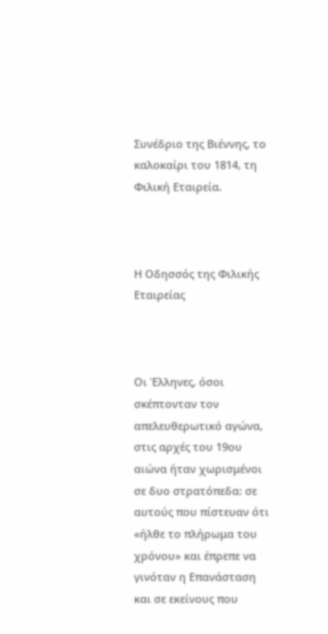Συνέδριο της Βιέννης, το καλοκαίρι του 1814, τη Φιλική Εταιρεία.



Η Οδησσός της Φιλικής Εταιρείας



Οι Έλληνες, όσοι σκέπτονταν τον απελευθερωτικό αγώνα, στις αρχές του 19ου αιώνα ήταν χωρισμένοι σε δυο στρατόπεδα: σε αυτούς που πίστευαν ότι «ήλθε το πλήρωμα του χρόνου» και έπρεπε να γινόταν η Επανάσταση και σε εκείνους που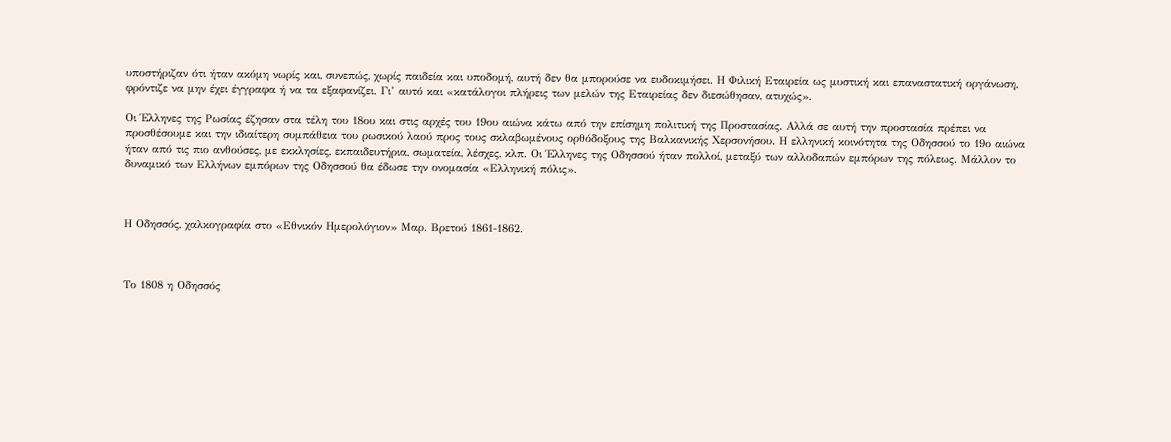υποστήριζαν ότι ήταν ακόμη νωρίς και, συνεπώς, χωρίς παιδεία και υποδομή, αυτή δεν θα μπορούσε να ευδοκιμήσει. Η Φιλική Εταιρεία ως μυστική και επαναστατική οργάνωση, φρόντιζε να μην έχει έγγραφα ή να τα εξαφανίζει. Γι’ αυτό και «κατάλογοι πλήρεις των μελών της Εταιρείας δεν διεσώθησαν, ατυχώς».

Οι Έλληνες της Ρωσίας έζησαν στα τέλη του 18ου και στις αρχές του 19ου αιώνα κάτω από την επίσημη πολιτική της Προστασίας. Αλλά σε αυτή την προστασία πρέπει να προσθέσουμε και την ιδιαίτερη συμπάθεια του ρωσικού λαού προς τους σκλαβωμένους ορθόδοξους της Βαλκανικής Χερσονήσου. Η ελληνική κοινότητα της Οδησσού το 19ο αιώνα ήταν από τις πιο ανθούσες, με εκκλησίες, εκπαιδευτήρια, σωματεία, λέσχες, κλπ. Οι Έλληνες της Οδησσού ήταν πολλοί, μεταξύ των αλλοδαπών εμπόρων της πόλεως. Μάλλον το δυναμικό των Ελλήνων εμπόρων της Οδησσού θα έδωσε την ονομασία «Ελληνική πόλις».



Η Οδησσός, χαλκογραφία στο «Εθνικόν Ημερολόγιον» Μαρ. Βρετού 1861-1862.



Το 1808 η Οδησσός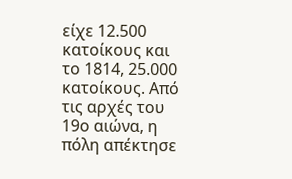είχε 12.500 κατοίκους και το 1814, 25.000 κατοίκους. Από τις αρχές του 19ο αιώνα, η πόλη απέκτησε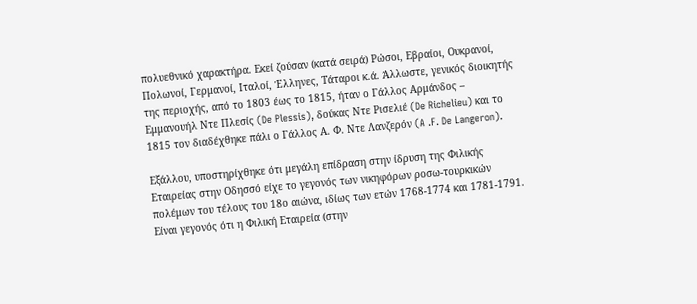πολυεθνικό χαρακτήρα. Εκεί ζούσαν (κατά σειρά) Ρώσοι, Εβραίοι, Ουκρανοί, Πολωνοί, Γερμανοί, Ιταλοί, Έλληνες, Τάταροι κ.ά. Άλλωστε, γενικός διοικητής της περιοχής, από το 1803 έως το 1815, ήταν ο Γάλλος Αρμάνδος – Εμμανουήλ Ντε Πλεσίς (De Plessis), δούκας Ντε Ρισελιέ (De Richelieu) και το 1815 τον διαδέχθηκε πάλι ο Γάλλος Α. Φ. Ντε Λανζερόν (A .F. De Langeron).

Εξάλλου, υποστηρίχθηκε ότι μεγάλη επίδραση στην ίδρυση της Φιλικής Εταιρείας στην Οδησσό είχε το γεγονός των νικηφόρων ροσω-τουρκικών πολέμων του τέλους του 18ο αιώνα, ιδίως των ετών 1768-1774 και 1781-1791. Είναι γεγονός ότι η Φιλική Εταιρεία (στην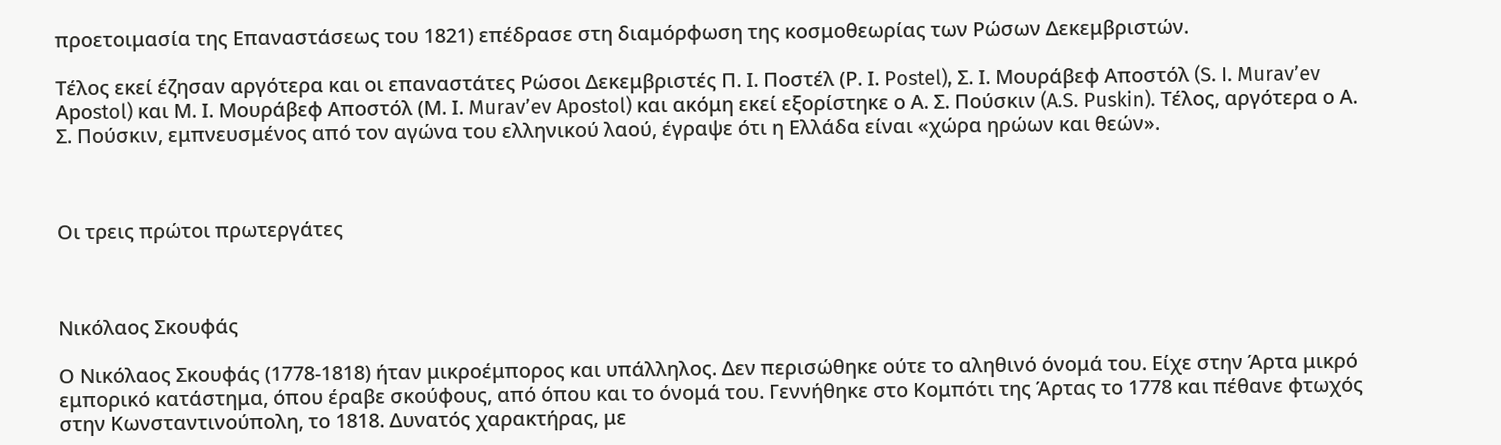προετοιμασία της Επαναστάσεως του 1821) επέδρασε στη διαμόρφωση της κοσμοθεωρίας των Ρώσων Δεκεμβριστών.

Τέλος εκεί έζησαν αργότερα και οι επαναστάτες Ρώσοι Δεκεμβριστές Π. Ι. Ποστέλ (Ρ. Ι. Postel), Σ. Ι. Μουράβεφ Αποστόλ (S. I. Murav’ev Apοstol) και Μ. Ι. Μουράβεφ Αποστόλ (Μ. Ι. Murav’ev Apοstol) και ακόμη εκεί εξορίστηκε ο Α. Σ. Πούσκιν (A.S. Puskin). Τέλος, αργότερα ο Α. Σ. Πούσκιν, εμπνευσμένος από τον αγώνα του ελληνικού λαού, έγραψε ότι η Ελλάδα είναι «χώρα ηρώων και θεών».



Οι τρεις πρώτοι πρωτεργάτες



Νικόλαος Σκουφάς

Ο Νικόλαος Σκουφάς (1778-1818) ήταν μικροέμπορος και υπάλληλος. Δεν περισώθηκε ούτε το αληθινό όνομά του. Είχε στην Άρτα μικρό εμπορικό κατάστημα, όπου έραβε σκούφους, από όπου και το όνομά του. Γεννήθηκε στο Κομπότι της Άρτας το 1778 και πέθανε φτωχός στην Κωνσταντινούπολη, το 1818. Δυνατός χαρακτήρας, με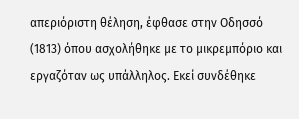απεριόριστη θέληση, έφθασε στην Οδησσό (1813) όπου ασχολήθηκε με το μικρεμπόριο και εργαζόταν ως υπάλληλος. Εκεί συνδέθηκε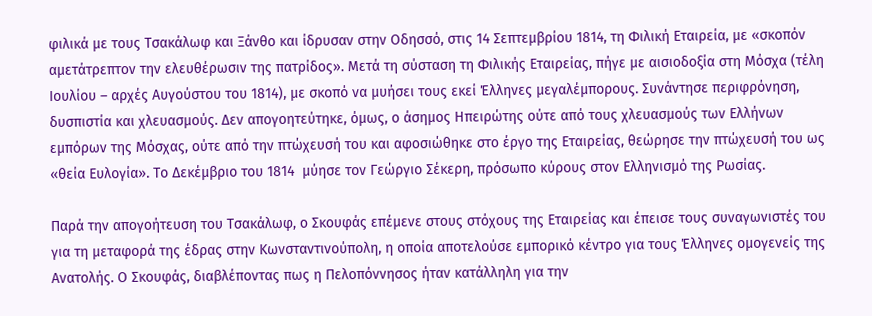φιλικά με τους Τσακάλωφ και Ξάνθο και ίδρυσαν στην Οδησσό, στις 14 Σεπτεμβρίου 1814, τη Φιλική Εταιρεία, με «σκοπόν αμετάτρεπτον την ελευθέρωσιν της πατρίδος». Μετά τη σύσταση τη Φιλικής Εταιρείας, πήγε με αισιοδοξία στη Μόσχα (τέλη Ιουλίου – αρχές Αυγούστου του 1814), με σκοπό να μυήσει τους εκεί Έλληνες μεγαλέμπορους. Συνάντησε περιφρόνηση, δυσπιστία και χλευασμούς. Δεν απογοητεύτηκε, όμως, ο άσημος Ηπειρώτης ούτε από τους χλευασμούς των Ελλήνων εμπόρων της Μόσχας, ούτε από την πτώχευσή του και αφοσιώθηκε στο έργο της Εταιρείας, θεώρησε την πτώχευσή του ως «θεία Ευλογία». Το Δεκέμβριο του 1814  μύησε τον Γεώργιο Σέκερη, πρόσωπο κύρους στον Ελληνισμό της Ρωσίας.

Παρά την απογοήτευση του Τσακάλωφ, ο Σκουφάς επέμενε στους στόχους της Εταιρείας και έπεισε τους συναγωνιστές του για τη μεταφορά της έδρας στην Κωνσταντινούπολη, η οποία αποτελούσε εμπορικό κέντρο για τους Έλληνες ομογενείς της Ανατολής. Ο Σκουφάς, διαβλέποντας πως η Πελοπόννησος ήταν κατάλληλη για την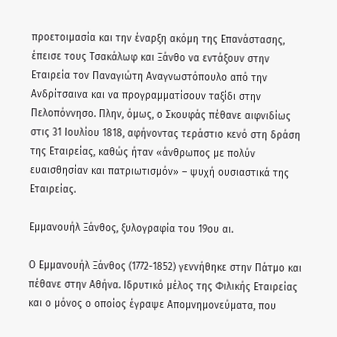προετοιμασία και την έναρξη ακόμη της Επανάστασης, έπεισε τους Τσακάλωφ και Ξάνθο να εντάξουν στην Εταιρεία τον Παναγιώτη Αναγνωστόπουλο από την Ανδρίτσαινα και να προγραμματίσουν ταξίδι στην Πελοπόννησο. Πλην, όμως, ο Σκουφάς πέθανε αιφνιδίως στις 31 Ιουλίου 1818, αφήνοντας τεράστιο κενό στη δράση της Εταιρείας, καθώς ήταν «άνθρωπος με πολύν ευαισθησίαν και πατριωτισμόν» – ψυχή ουσιαστικά της Εταιρείας.

Εμμανουήλ Ξάνθος, ξυλογραφία του 19ου αι.

Ο Εμμανουήλ Ξάνθος (1772-1852) γεννήθηκε στην Πάτμο και πέθανε στην Αθήνα. Ιδρυτικό μέλος της Φιλικής Εταιρείας και ο μόνος ο οποίος έγραψε Απομνημονεύματα, που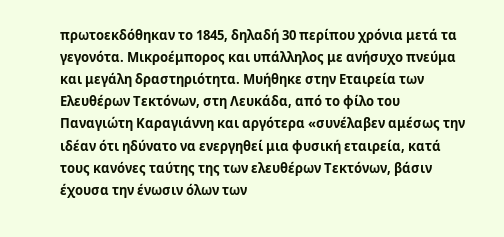πρωτοεκδόθηκαν το 1845, δηλαδή 30 περίπου χρόνια μετά τα γεγονότα. Μικροέμπορος και υπάλληλος με ανήσυχο πνεύμα και μεγάλη δραστηριότητα. Μυήθηκε στην Εταιρεία των Ελευθέρων Τεκτόνων, στη Λευκάδα, από το φίλο του Παναγιώτη Καραγιάννη και αργότερα «συνέλαβεν αμέσως την ιδέαν ότι ηδύνατο να ενεργηθεί μια φυσική εταιρεία, κατά τους κανόνες ταύτης της των ελευθέρων Τεκτόνων, βάσιν έχουσα την ένωσιν όλων των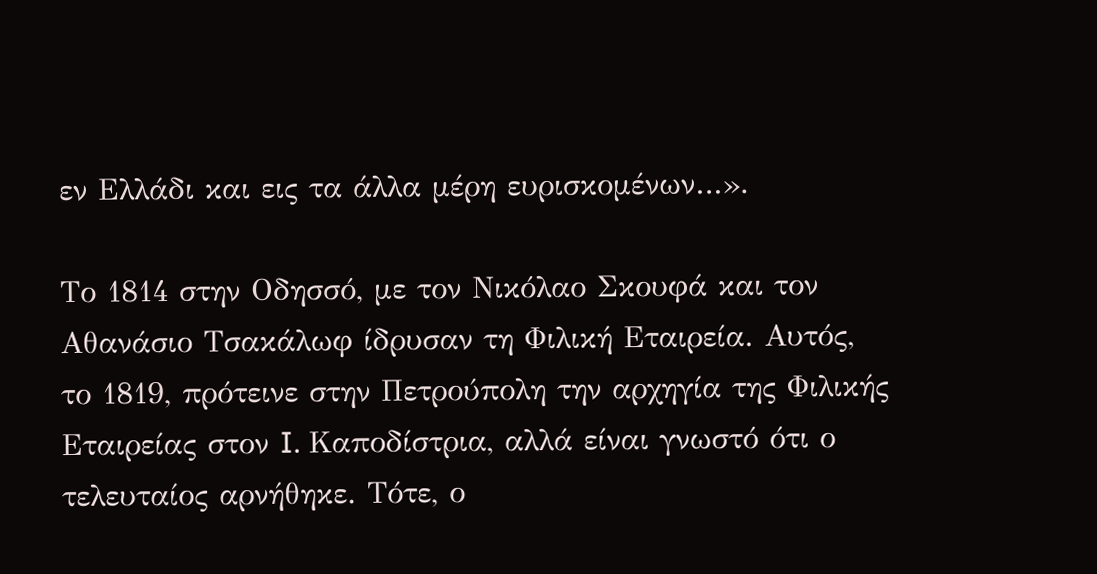εν Ελλάδι και εις τα άλλα μέρη ευρισκομένων…».

Το 1814 στην Οδησσό, με τον Νικόλαο Σκουφά και τον Αθανάσιο Τσακάλωφ ίδρυσαν τη Φιλική Εταιρεία. Αυτός, το 1819, πρότεινε στην Πετρούπολη την αρχηγία της Φιλικής Εταιρείας στον I. Καποδίστρια, αλλά είναι γνωστό ότι ο τελευταίος αρνήθηκε. Τότε, ο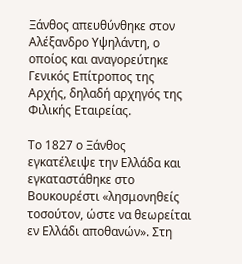Ξάνθος απευθύνθηκε στον Αλέξανδρο Υψηλάντη, ο οποίος και αναγορεύτηκε Γενικός Επίτροπος της Αρχής, δηλαδή αρχηγός της Φιλικής Εταιρείας.

Το 1827 ο Ξάνθος εγκατέλειψε την Ελλάδα και εγκαταστάθηκε στο Βουκουρέστι «λησμονηθείς τοσούτον, ώστε να θεωρείται εν Ελλάδι αποθανών». Στη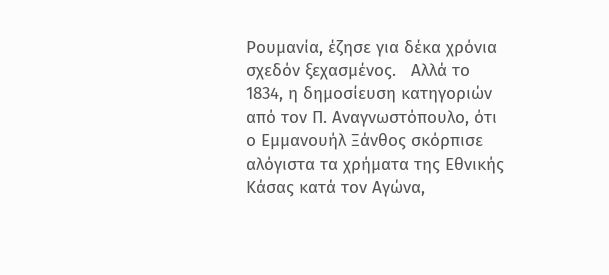Ρουμανία, έζησε για δέκα χρόνια σχεδόν ξεχασμένος.   Αλλά το 1834, η δημοσίευση κατηγοριών από τον Π. Αναγνωστόπουλο, ότι ο Εμμανουήλ Ξάνθος σκόρπισε αλόγιστα τα χρήματα της Εθνικής Κάσας κατά τον Αγώνα,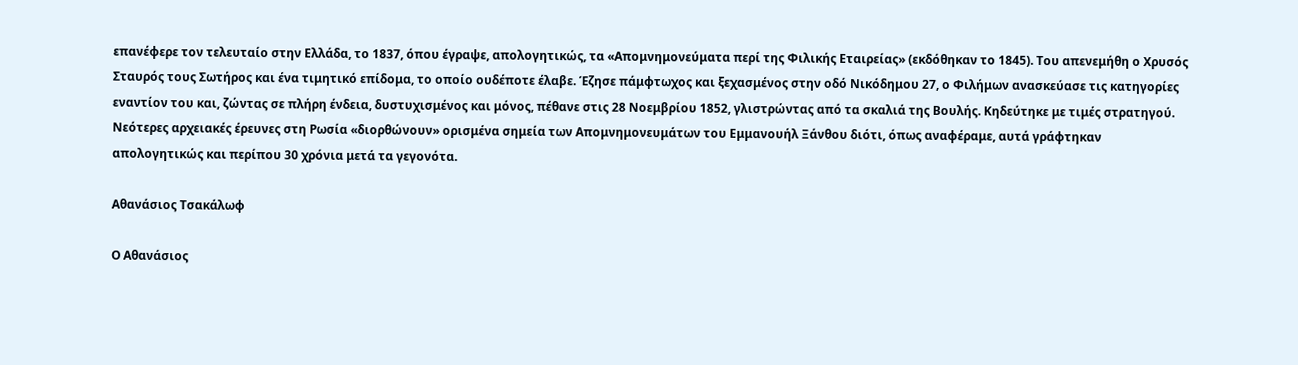επανέφερε τον τελευταίο στην Ελλάδα, το 1837, όπου έγραψε, απολογητικώς, τα «Απομνημονεύματα περί της Φιλικής Εταιρείας» (εκδόθηκαν το 1845). Του απενεμήθη ο Χρυσός Σταυρός τους Σωτήρος και ένα τιμητικό επίδομα, το οποίο ουδέποτε έλαβε. Έζησε πάμφτωχος και ξεχασμένος στην οδό Νικόδημου 27, ο Φιλήμων ανασκεύασε τις κατηγορίες εναντίον του και, ζώντας σε πλήρη ένδεια, δυστυχισμένος και μόνος, πέθανε στις 28 Νοεμβρίου 1852, γλιστρώντας από τα σκαλιά της Βουλής. Κηδεύτηκε με τιμές στρατηγού. Νεότερες αρχειακές έρευνες στη Ρωσία «διορθώνουν» ορισμένα σημεία των Απομνημονευμάτων του Εμμανουήλ Ξάνθου διότι, όπως αναφέραμε, αυτά γράφτηκαν απολογητικώς και περίπου 30 χρόνια μετά τα γεγονότα.

Αθανάσιος Τσακάλωφ

Ο Αθανάσιος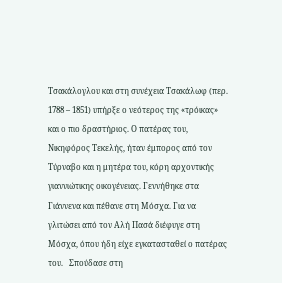Τσακάλογλου και στη συνέχεια Τσακάλωφ (περ. 1788 – 1851) υπήρξε ο νεότερος της «τρόικας» και ο πιο δραστήριος. Ο πατέρας του, Νικηφόρος Τεκελής, ήταν έμπορος από τον Τύρναβο και η μητέρα του, κόρη αρχοντικής γιαννιώτικης οικογένειας. Γεννήθηκε στα Γιάννενα και πέθανε στη Μόσχα. Για να γλιτώσει από τον Αλή Πασά διέφυγε στη Μόσχα, όπου ήδη είχε εγκατασταθεί ο πατέρας του.   Σπούδασε στη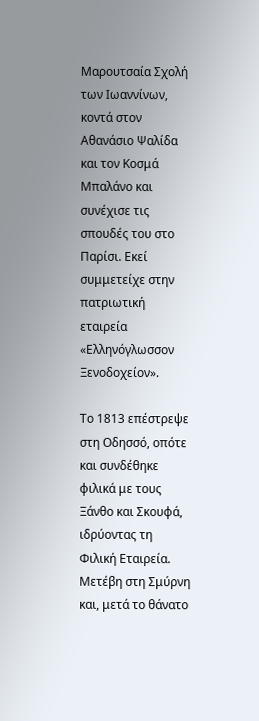Μαρουτσαία Σχολή των Ιωαννίνων, κοντά στον Αθανάσιο Ψαλίδα και τον Κοσμά Μπαλάνο και συνέχισε τις σπουδές του στο Παρίσι. Εκεί συμμετείχε στην πατριωτική εταιρεία «Ελληνόγλωσσον Ξενοδοχείον».

Το 1813 επέστρεψε στη Οδησσό, οπότε και συνδέθηκε φιλικά με τους Ξάνθο και Σκουφά, ιδρύοντας τη Φιλική Εταιρεία. Μετέβη στη Σμύρνη και, μετά το θάνατο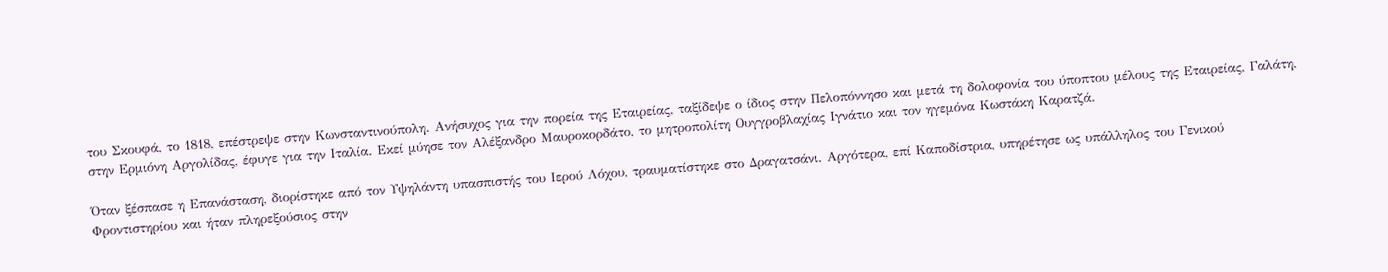του Σκουφά, το 1818, επέστρεψε στην Κωνσταντινούπολη. Ανήσυχος για την πορεία της Εταιρείας, ταξίδεψε ο ίδιος στην Πελοπόννησο και μετά τη δολοφονία του ύποπτου μέλους της Εταιρείας, Γαλάτη, στην Ερμιόνη Αργολίδας, έφυγε για την Ιταλία. Εκεί μύησε τον Αλέξανδρο Μαυροκορδάτο, το μητροπολίτη Ουγγροβλαχίας Ιγνάτιο και τον ηγεμόνα Κωστάκη Καρατζά.

Όταν ξέσπασε η Επανάσταση, διορίστηκε από τον Υψηλάντη υπασπιστής του Ιερού Λόχου, τραυματίστηκε στο Δραγατσάνι. Αργότερα, επί Καποδίστρια, υπηρέτησε ως υπάλληλος του Γενικού Φροντιστηρίου και ήταν πληρεξούσιος στην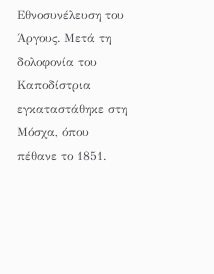Εθνοσυνέλευση του Άργους. Μετά τη δολοφονία του Καποδίστρια εγκαταστάθηκε στη Μόσχα, όπου πέθανε το 1851.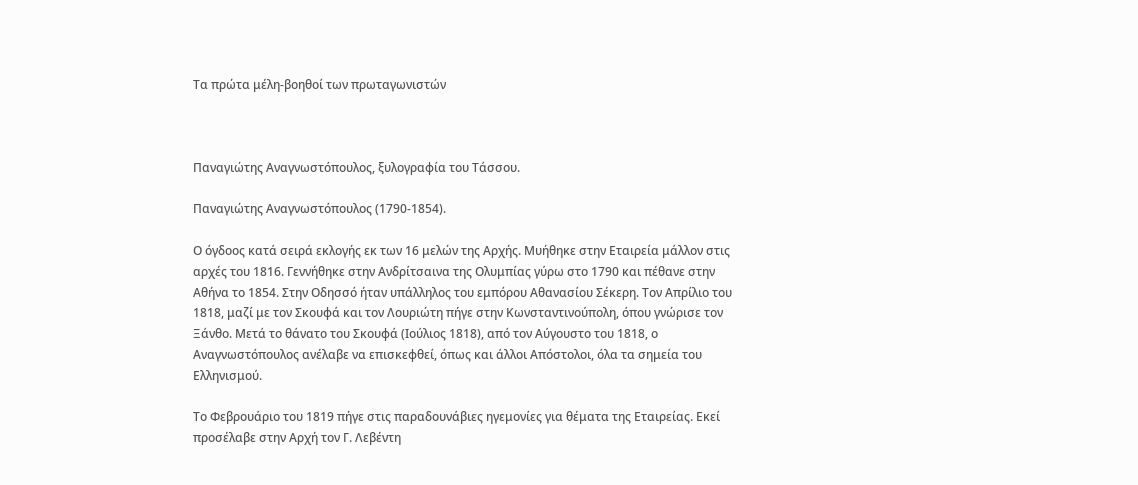Τα πρώτα μέλη-βοηθοί των πρωταγωνιστών



Παναγιώτης Αναγνωστόπουλος, ξυλογραφία του Τάσσου.

Παναγιώτης Αναγνωστόπουλος (1790-1854).

Ο όγδοος κατά σειρά εκλογής εκ των 16 μελών της Αρχής. Μυήθηκε στην Εταιρεία μάλλον στις αρχές του 1816. Γεννήθηκε στην Ανδρίτσαινα της Ολυμπίας γύρω στο 1790 και πέθανε στην Αθήνα το 1854. Στην Οδησσό ήταν υπάλληλος του εμπόρου Αθανασίου Σέκερη. Τον Απρίλιο του 1818, μαζί με τον Σκουφά και τον Λουριώτη πήγε στην Κωνσταντινούπολη, όπου γνώρισε τον Ξάνθο. Μετά το θάνατο του Σκουφά (Ιούλιος 1818), από τον Αύγουστο του 1818, ο Αναγνωστόπουλος ανέλαβε να επισκεφθεί, όπως και άλλοι Απόστολοι, όλα τα σημεία του Ελληνισμού.

Το Φεβρουάριο του 1819 πήγε στις παραδουνάβιες ηγεμονίες για θέματα της Εταιρείας. Εκεί προσέλαβε στην Αρχή τον Γ. Λεβέντη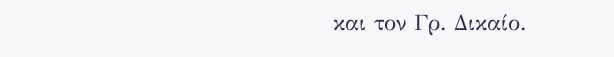και τον Γρ. Δικαίο.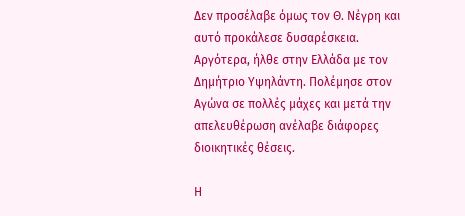Δεν προσέλαβε όμως τον Θ. Νέγρη και αυτό προκάλεσε δυσαρέσκεια. Αργότερα, ήλθε στην Ελλάδα με τον Δημήτριο Υψηλάντη. Πολέμησε στον Αγώνα σε πολλές μάχες και μετά την απελευθέρωση ανέλαβε διάφορες διοικητικές θέσεις.

Η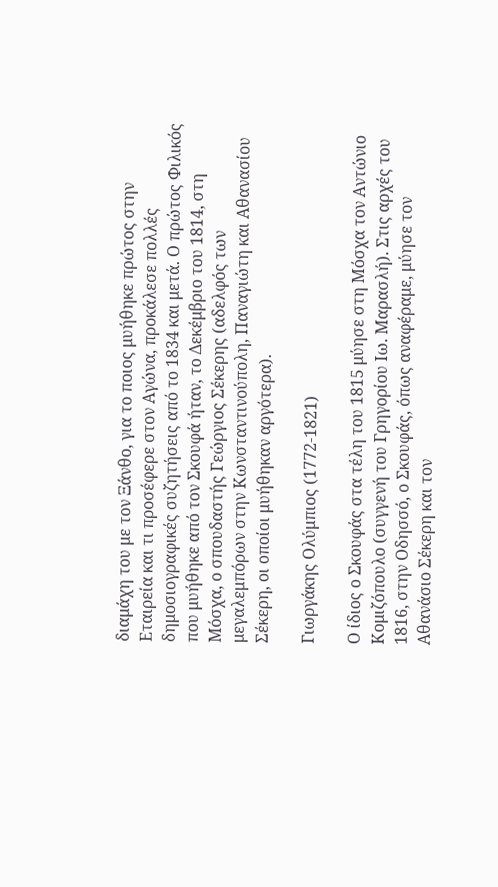διαμάχη του με τον Ξάνθο, για το ποιος μυήθηκε πρώτος στην Εταιρεία και τι προσέφερε στον Αγώνα, προκάλεσε πολλές δημοσιογραφικές συζητήσεις από το 1834 και μετά. Ο πρώτος Φιλικός που μυήθηκε από τον Σκουφά ήταν, το Δεκέμβριο του 1814, στη Μόσχα, ο σπουδαστής Γεώργιος Σέκερης (αδελφός των μεγαλεμπόρων στην Κωνσταντινούπολη, Παναγιώτη και Αθανασίου Σέκερη, οι οποίοι μυήθηκαν αργότερα).

Γιωργάκης Ολύμπιος (1772-1821)

Ο ίδιος ο Σκουφάς στα τέλη του 1815 μύησε στη Μόσχα τον Αντώνιο Κομιζόπουλο (συγγενή του Γρηγορίου Ιω. Μαρασλή). Στις αρχές του 1816, στην Οδησσό, ο Σκουφάς, όπως αναφέραμε, μύησε τον Αθανάσιο Σέκερη και τον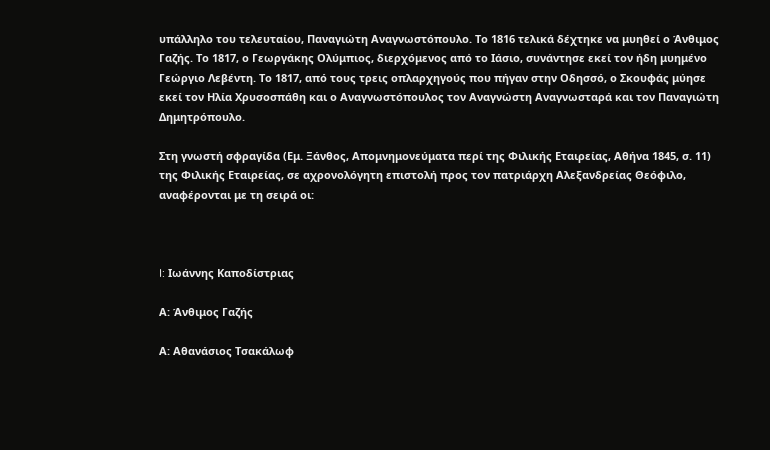υπάλληλο του τελευταίου, Παναγιώτη Αναγνωστόπουλο. Το 1816 τελικά δέχτηκε να μυηθεί ο Άνθιμος Γαζής. Το 1817, ο Γεωργάκης Ολύμπιος, διερχόμενος από το Ιάσιο, συνάντησε εκεί τον ήδη μυημένο Γεώργιο Λεβέντη. Το 1817, από τους τρεις οπλαρχηγούς που πήγαν στην Οδησσό, ο Σκουφάς μύησε εκεί τον Ηλία Χρυσοσπάθη και ο Αναγνωστόπουλος τον Αναγνώστη Αναγνωσταρά και τον Παναγιώτη Δημητρόπουλο.

Στη γνωστή σφραγίδα (Εμ. Ξάνθος, Απομνημονεύματα περί της Φιλικής Εταιρείας, Αθήνα 1845, σ. 11) της Φιλικής Εταιρείας, σε αχρονολόγητη επιστολή προς τον πατριάρχη Αλεξανδρείας Θεόφιλο, αναφέρονται με τη σειρά οι:



I: Ιωάννης Καποδίστριας

Α: Άνθιμος Γαζής

Α: Αθανάσιος Τσακάλωφ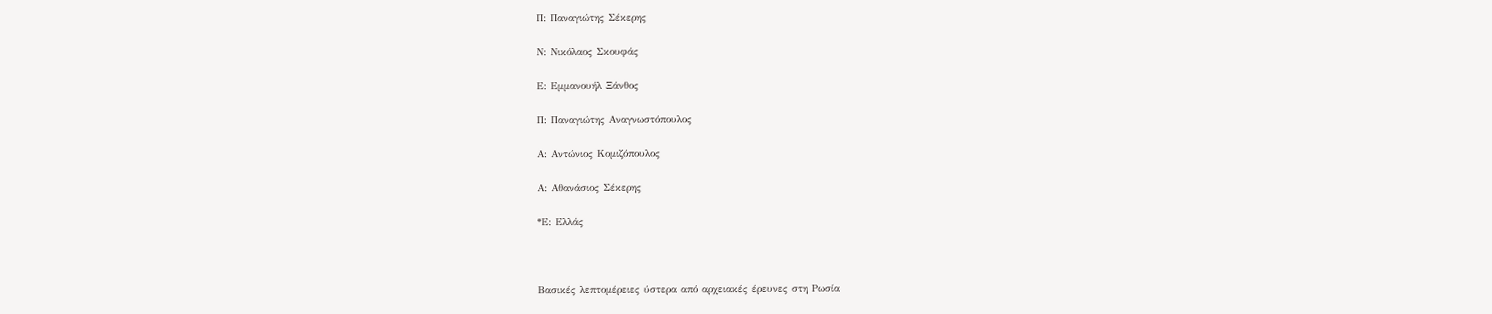Π: Παναγιώτης Σέκερης

Ν: Νικόλαος Σκουφάς

Ε: Εμμανουήλ Ξάνθος

Π: Παναγιώτης Αναγνωστόπουλος

Α: Αντώνιος Κομιζόπουλος

Α: Αθανάσιος Σέκερης

*Ε: Ελλάς



Βασικές λεπτομέρειες ύστερα από αρχειακές έρευνες στη Ρωσία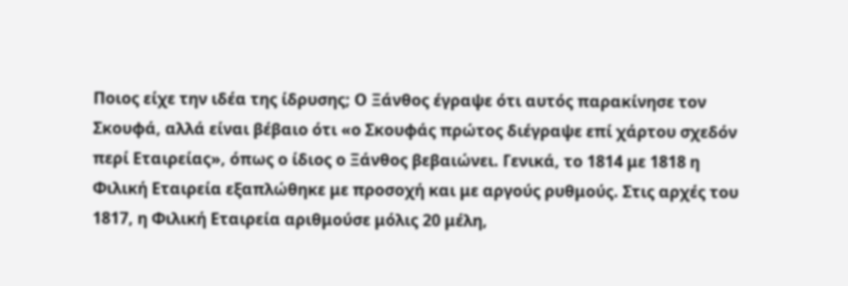Ποιος είχε την ιδέα της ίδρυσης; Ο Ξάνθος έγραψε ότι αυτός παρακίνησε τον Σκουφά, αλλά είναι βέβαιο ότι «ο Σκουφάς πρώτος διέγραψε επί χάρτου σχεδόν περί Εταιρείας», όπως ο ίδιος ο Ξάνθος βεβαιώνει. Γενικά, το 1814 με 1818 η Φιλική Εταιρεία εξαπλώθηκε με προσοχή και με αργούς ρυθμούς. Στις αρχές του 1817, η Φιλική Εταιρεία αριθμούσε μόλις 20 μέλη,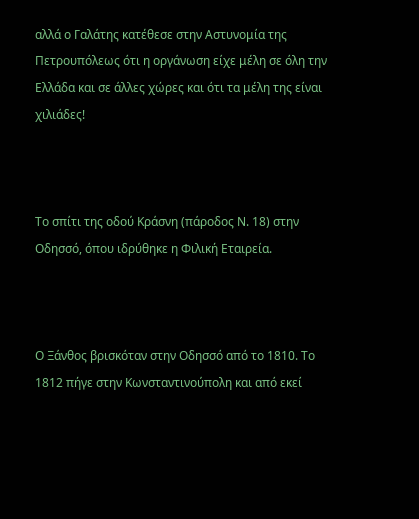αλλά ο Γαλάτης κατέθεσε στην Αστυνομία της Πετρουπόλεως ότι η οργάνωση είχε μέλη σε όλη την Ελλάδα και σε άλλες χώρες και ότι τα μέλη της είναι χιλιάδες!



Το σπίτι της οδού Κράσνη (πάροδος Ν. 18) στην Οδησσό, όπου ιδρύθηκε η Φιλική Εταιρεία.



Ο Ξάνθος βρισκόταν στην Οδησσό από το 1810. Το 1812 πήγε στην Κωνσταντινούπολη και από εκεί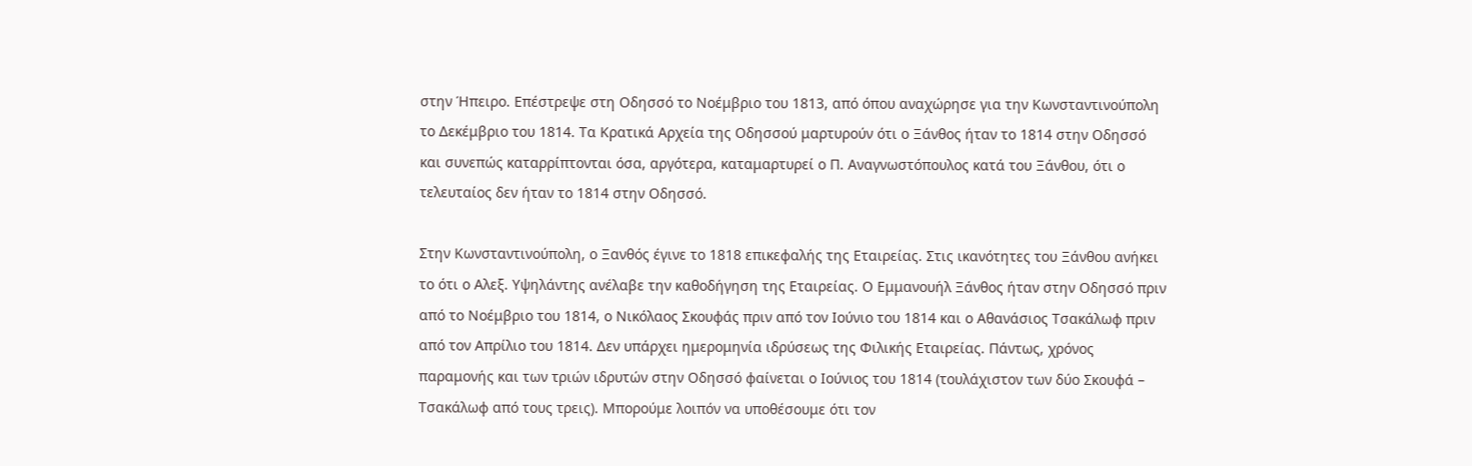στην Ήπειρο. Επέστρεψε στη Οδησσό το Νοέμβριο του 1813, από όπου αναχώρησε για την Κωνσταντινούπολη το Δεκέμβριο του 1814. Τα Κρατικά Αρχεία της Οδησσού μαρτυρούν ότι ο Ξάνθος ήταν το 1814 στην Οδησσό και συνεπώς καταρρίπτονται όσα, αργότερα, καταμαρτυρεί ο Π. Αναγνωστόπουλος κατά του Ξάνθου, ότι ο τελευταίος δεν ήταν το 1814 στην Οδησσό.

Στην Κωνσταντινούπολη, ο Ξανθός έγινε το 1818 επικεφαλής της Εταιρείας. Στις ικανότητες του Ξάνθου ανήκει το ότι ο Αλεξ. Υψηλάντης ανέλαβε την καθοδήγηση της Εταιρείας. Ο Εμμανουήλ Ξάνθος ήταν στην Οδησσό πριν από το Νοέμβριο του 1814, ο Νικόλαος Σκουφάς πριν από τον Ιούνιο του 1814 και ο Αθανάσιος Τσακάλωφ πριν από τον Απρίλιο του 1814. Δεν υπάρχει ημερομηνία ιδρύσεως της Φιλικής Εταιρείας. Πάντως, χρόνος παραμονής και των τριών ιδρυτών στην Οδησσό φαίνεται ο Ιούνιος του 1814 (τουλάχιστον των δύο Σκουφά – Τσακάλωφ από τους τρεις). Μπορούμε λοιπόν να υποθέσουμε ότι τον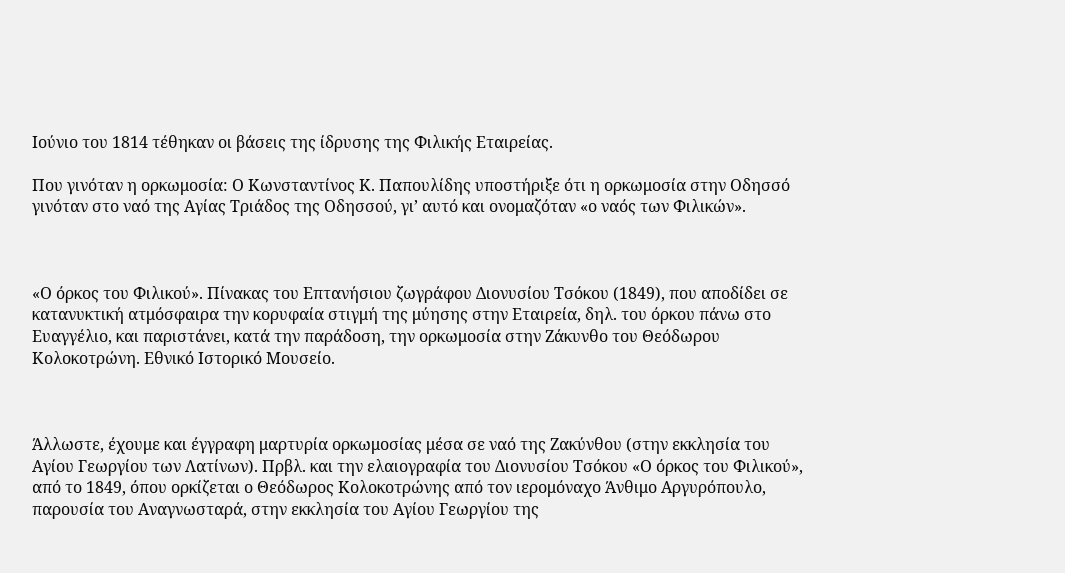Ιούνιο του 1814 τέθηκαν οι βάσεις της ίδρυσης της Φιλικής Εταιρείας.

Που γινόταν η ορκωμοσία: Ο Κωνσταντίνος Κ. Παπουλίδης υποστήριξε ότι η ορκωμοσία στην Οδησσό γινόταν στο ναό της Αγίας Τριάδος της Οδησσού, γι’ αυτό και ονομαζόταν «ο ναός των Φιλικών».



«Ο όρκος του Φιλικού». Πίνακας του Επτανήσιου ζωγράφου Διονυσίου Τσόκου (1849), που αποδίδει σε κατανυκτική ατμόσφαιρα την κορυφαία στιγμή της μύησης στην Εταιρεία, δηλ. του όρκου πάνω στο Ευαγγέλιο, και παριστάνει, κατά την παράδοση, την ορκωμοσία στην Ζάκυνθο του Θεόδωρου Κολοκοτρώνη. Εθνικό Ιστορικό Μουσείο.



Άλλωστε, έχουμε και έγγραφη μαρτυρία ορκωμοσίας μέσα σε ναό της Ζακύνθου (στην εκκλησία του Αγίου Γεωργίου των Λατίνων). Πρβλ. και την ελαιογραφία του Διονυσίου Τσόκου «Ο όρκος του Φιλικού», από το 1849, όπου ορκίζεται ο Θεόδωρος Κολοκοτρώνης από τον ιερομόναχο Άνθιμο Αργυρόπουλο, παρουσία του Αναγνωσταρά, στην εκκλησία του Αγίου Γεωργίου της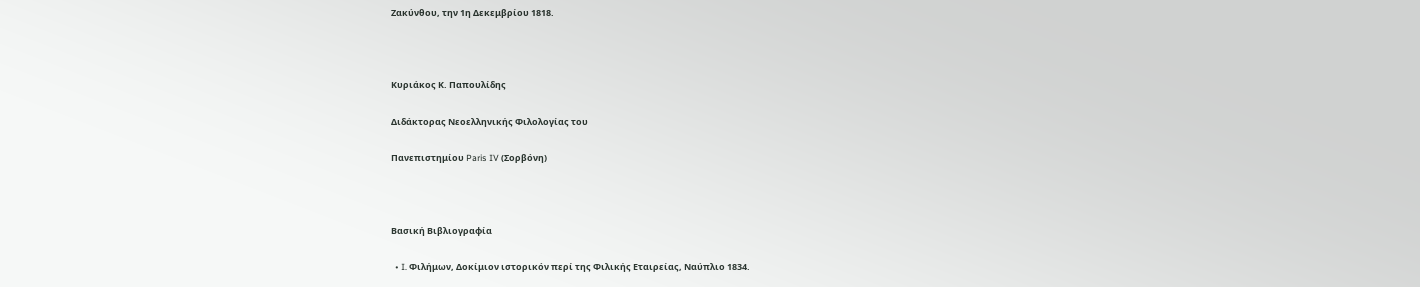Ζακύνθου, την 1η Δεκεμβρίου 1818.



Κυριάκος Κ. Παπουλίδης

Διδάκτορας Νεοελληνικής Φιλολογίας του

Πανεπιστημίου Paris IV (Σορβόνη)



Βασική Βιβλιογραφία

  • I. Φιλήμων, Δοκίμιον ιστορικόν περί της Φιλικής Εταιρείας, Ναύπλιο 1834.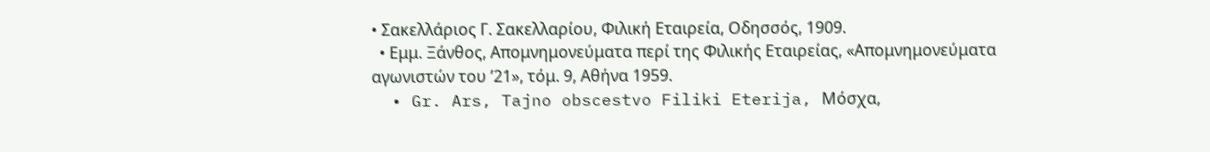• Σακελλάριος Γ. Σακελλαρίου, Φιλική Εταιρεία, Οδησσός, 1909.
  • Εμμ. Ξάνθος, Απομνημονεύματα περί της Φιλικής Εταιρείας, «Απομνημονεύματα αγωνιστών του ’21», τόμ. 9, Αθήνα 1959.
  • Gr. Ars, Tajno obscestvo Filiki Eterija, Μόσχα,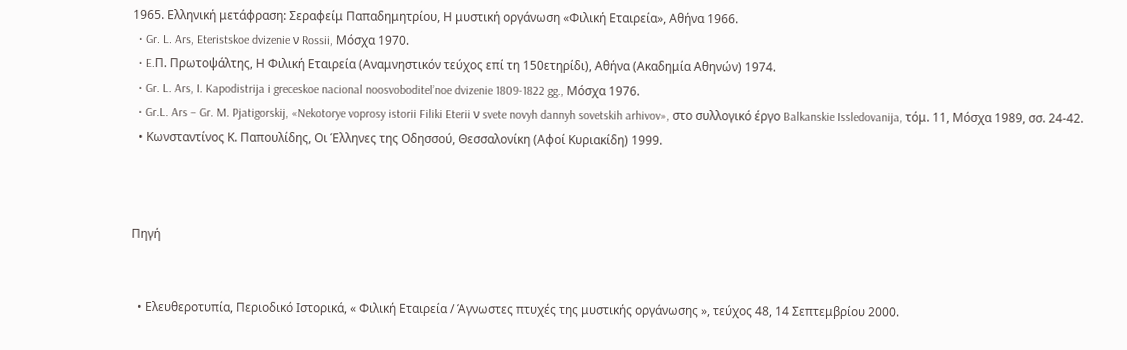1965. Ελληνική μετάφραση: Σεραφείμ Παπαδημητρίου, Η μυστική οργάνωση «Φιλική Εταιρεία», Αθήνα 1966.
  • Gr. L. Ars, Eteristskoe dvizenie ν Rossii, Μόσχα 1970.
  • E.Π. Πρωτοψάλτης, Η Φιλική Εταιρεία (Αναμνηστικόν τεύχος επί τη 150ετηρίδι), Αθήνα (Ακαδημία Αθηνών) 1974.
  • Gr. L. Ars, I. Kapodistrija i greceskoe nacional noosvoboditel’noe dvizenie 1809-1822 gg., Μόσχα 1976.
  • Gr.L. Ars – Gr. M. Pjatigorskij, «Nekotorye voprosy istorii Filiki Eterii ν svete novyh dannyh sovetskih arhivov», στο συλλογικό έργο Balkanskie Issledovanija, τόμ. 11, Μόσχα 1989, σσ. 24-42.
  • Κωνσταντίνος Κ. Παπουλίδης, Οι Έλληνες της Οδησσού, Θεσσαλονίκη (Αφοί Κυριακίδη) 1999.



Πηγή


  • Ελευθεροτυπία, Περιοδικό Ιστορικά, « Φιλική Εταιρεία / Άγνωστες πτυχές της μυστικής οργάνωσης », τεύχος 48, 14 Σεπτεμβρίου 2000.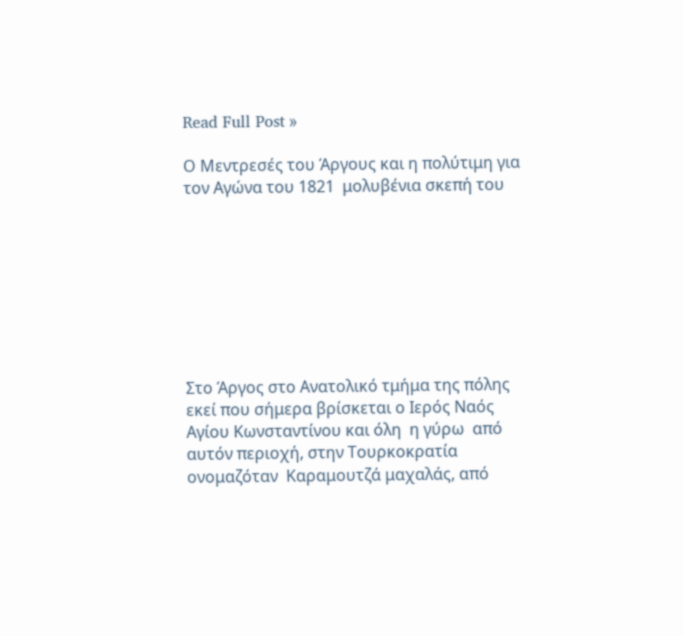Read Full Post »

Ο Μεντρεσές του Άργους και η πολύτιμη για τον Αγώνα του 1821  μολυβένια σκεπή του








Στο Άργος στο Ανατολικό τμήμα της πόλης εκεί που σήμερα βρίσκεται ο Ιερός Ναός Αγίου Κωνσταντίνου και όλη  η γύρω  από αυτόν περιοχή, στην Τουρκοκρατία ονομαζόταν  Καραμουτζά μαχαλάς, από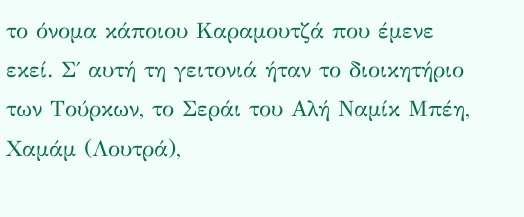το όνομα κάποιου Καραμουτζά που έμενε εκεί. Σ΄ αυτή τη γειτονιά ήταν το διοικητήριο των Τούρκων, το Σεράι του Αλή Ναμίκ Μπέη, Χαμάμ (Λουτρά),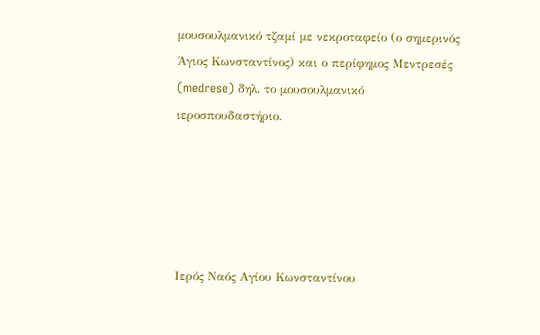μουσουλμανικό τζαμί με νεκροταφείο (ο σημερινός Άγιος Κωνσταντίνος) και ο περίφημος Μεντρεσές (medrese) δηλ. το μουσουλμανικό    ιεροσπουδαστήριο.





Ιερός Ναός Αγίου Κωνσταντίνου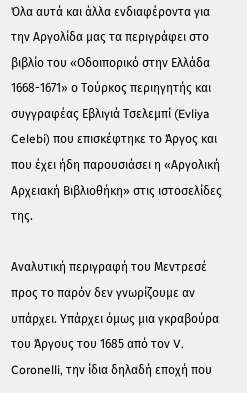Όλα αυτά και άλλα ενδιαφέροντα για την Αργολίδα μας τα περιγράφει στο βιβλίο του «Οδοιπορικό στην Ελλάδα 1668-1671» ο Τούρκος περιηγητής και συγγραφέας Εβλιγιά Τσελεμπί (Evliya Celebi) που επισκέφτηκε το Άργος και που έχει ήδη παρουσιάσει η «Αργολική Αρχειακή Βιβλιοθήκη» στις ιστοσελίδες της.

Αναλυτική περιγραφή του Μεντρεσέ  προς το παρόν δεν γνωρίζουμε αν υπάρχει. Υπάρχει όμως μια γκραβούρα του Άργους του 1685 από τον V. Coronelli, την ίδια δηλαδή εποχή που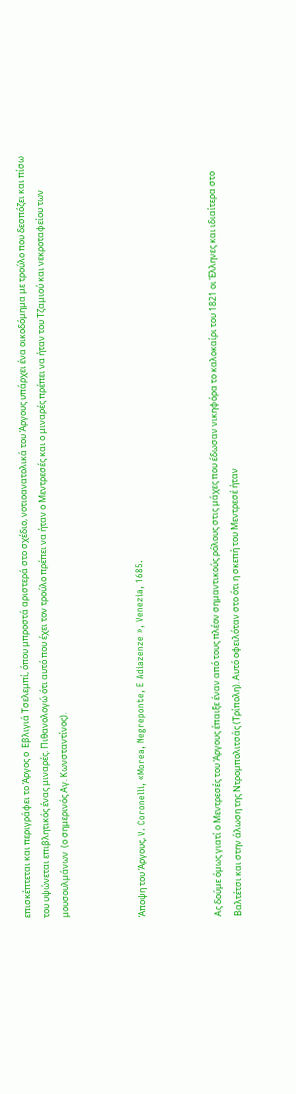επισκέπτεται και περιγράφει το Άργος ο  Εβλιγιά Τσελεμπί, όπου μπροστά αριστερά στο σχέδιο, νοτιοανατολικά του Άργους υπάρχει ένα οικοδόμημα με τρούλο που δεσπόζει και πίσω του υψώνεται επιβλητικός ένας μιναρές. Πιθανολογώ ότι αυτό που έχει τον τρούλο πρέπει να ήταν ο Μεντρεσές και ο μιναρές πρέπει να ήταν του Τζαμιού και νεκροταφείου των μουσουλμάνων  (ο σημερινός Αγ. Κωνσταντίνος).



Άποψη του Άργους, V. Coronelli, «Morea, Negreponte, E Adiazenze », Venezia, 1685.



Ας δούμε όμως γιατί ο Μεντρεσές του Άργους έπαιξε έναν από τους πλέον σημαντικούς ρόλους στις μάχες που έδωσαν νικηφόρα το καλοκαίρι του 1821 οι Έλληνες και ιδιαίτερα στο Βαλτέτσι και στην άλωση της Ντρομπολιτσάς (Τρίπολη). Αυτό οφειλόταν στο ότι η σκεπή του Μεντρεσέ ήταν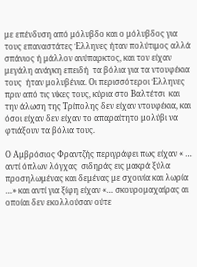με επένδυση από μόλυβδο και ο μόλυβδος για τους επαναστάτες Έλληνες ήταν πολύτιμος αλλά σπάνιος ή μάλλον ανύπαρκτος, και τον είχαν μεγάλη ανάγκη επειδή  τα βόλια για τα ντουφέκια  τους  ήταν μολυβένια. Οι περισσότεροι Έλληνες πριν από τις νίκες τους, κύρια στο Βαλτέτσι  και την άλωση της Τρίπολης δεν είχαν ντουφέκια, και όσοι είχαν δεν είχαν το απαραίτητο μολύβι να φτιάξουν τα βόλια τους.

Ο Αμβρόσιος Φραντζής περιγράφει πως είχαν « … αντί όπλων λόγχας  σιδηράς εις μακρά ξύλα προσηλωμένας και δεμένας με σχοινία και λωρία …» και αντί για ξίφη είχαν «… σκουρομαχαίρας αι οποίαι δεν εκολλούσαν ούτε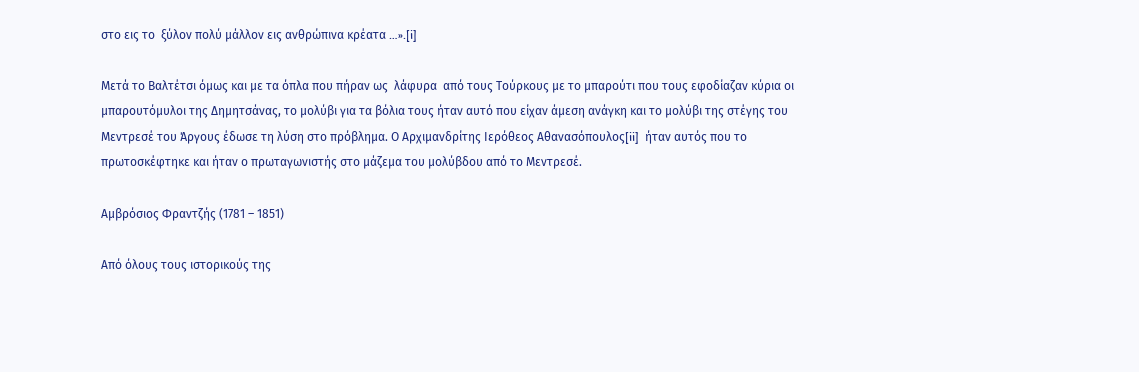στο εις το  ξύλον πολύ μάλλον εις ανθρώπινα κρέατα …».[i]

Μετά το Βαλτέτσι όμως και με τα όπλα που πήραν ως  λάφυρα  από τους Τούρκους με το μπαρούτι που τους εφοδίαζαν κύρια οι μπαρουτόμυλοι της Δημητσάνας, το μολύβι για τα βόλια τους ήταν αυτό που είχαν άμεση ανάγκη και το μολύβι της στέγης του Μεντρεσέ του Άργους έδωσε τη λύση στο πρόβλημα. Ο Αρχιμανδρίτης Ιερόθεος Αθανασόπουλος[ii]  ήταν αυτός που το πρωτοσκέφτηκε και ήταν ο πρωταγωνιστής στο μάζεμα του μολύβδου από το Μεντρεσέ.

Αμβρόσιος Φραντζής (1781 – 1851)

Από όλους τους ιστορικούς της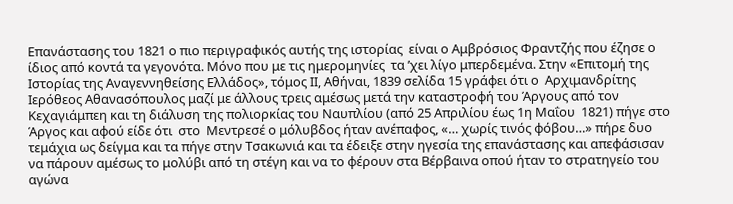Επανάστασης του 1821 ο πιο περιγραφικός αυτής της ιστορίας  είναι ο Αμβρόσιος Φραντζής που έζησε ο ίδιος από κοντά τα γεγονότα. Μόνο που με τις ημερομηνίες  τα ’χει λίγο μπερδεμένα. Στην «Επιτομή της Ιστορίας της Αναγεννηθείσης Ελλάδος», τόμος ΙΙ, Αθήναι, 1839 σελίδα 15 γράφει ότι ο  Αρχιμανδρίτης Ιερόθεος Αθανασόπουλος μαζί με άλλους τρεις αμέσως μετά την καταστροφή του Άργους από τον Κεχαγιάμπεη και τη διάλυση της πολιορκίας του Ναυπλίου (από 25 Απριλίου έως 1η Μαΐου  1821) πήγε στο Άργος και αφού είδε ότι  στο  Μεντρεσέ ο μόλυβδος ήταν ανέπαφος, «… χωρίς τινός φόβου…» πήρε δυο τεμάχια ως δείγμα και τα πήγε στην Τσακωνιά και τα έδειξε στην ηγεσία της επανάστασης και απεφάσισαν να πάρουν αμέσως το μολύβι από τη στέγη και να το φέρουν στα Βέρβαινα οπού ήταν το στρατηγείο του αγώνα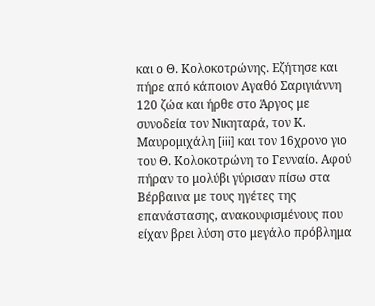και ο Θ. Κολοκοτρώνης. Εζήτησε και πήρε από κάποιον Αγαθό Σαριγιάννη  120 ζώα και ήρθε στο Άργος με συνοδεία τον Νικηταρά, τον Κ. Μαυρομιχάλη [iii] και τον 16χρονο γιο του Θ. Κολοκοτρώνη το Γενναίο. Αφού πήραν το μολύβι γύρισαν πίσω στα Βέρβαινα με τους ηγέτες της επανάστασης, ανακουφισμένους που είχαν βρει λύση στο μεγάλο πρόβλημα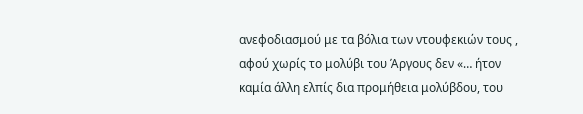ανεφοδιασμού με τα βόλια των ντουφεκιών τους , αφού χωρίς το μολύβι του Άργους δεν «… ήτον καμία άλλη ελπίς δια προμήθεια μολύβδου, του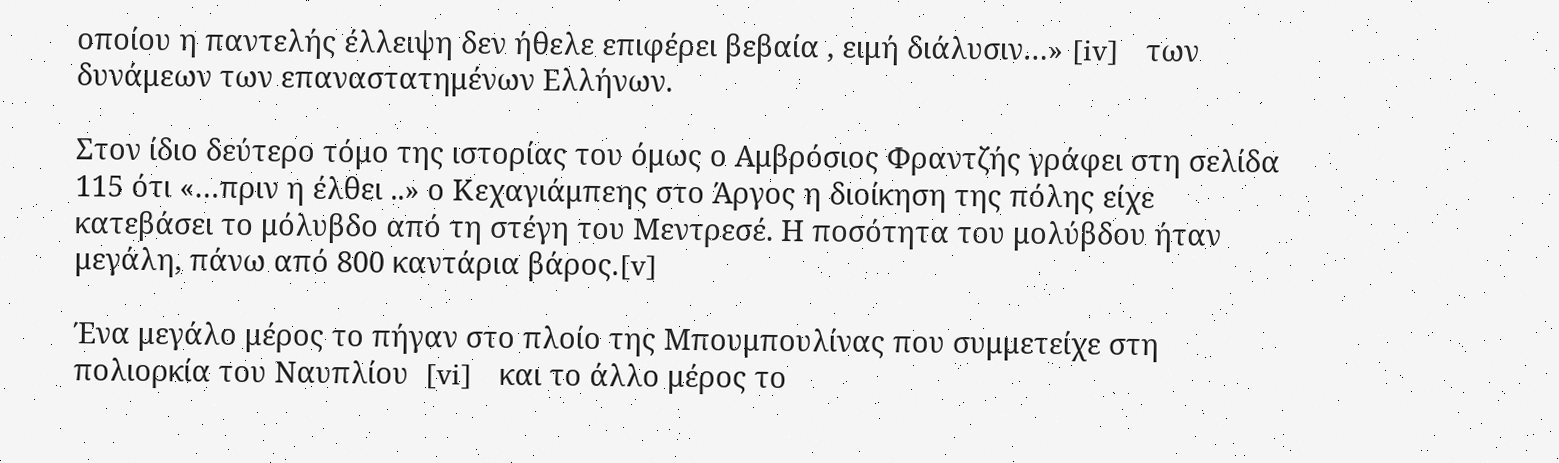οποίου η παντελής έλλειψη δεν ήθελε επιφέρει βεβαία , ειμή διάλυσιν…» [iv]   των δυνάμεων των επαναστατημένων Ελλήνων.

Στον ίδιο δεύτερο τόμο της ιστορίας του όμως ο Αμβρόσιος Φραντζής γράφει στη σελίδα 115 ότι «…πριν η έλθει ..» ο Κεχαγιάμπεης στο Άργος η διοίκηση της πόλης είχε κατεβάσει το μόλυβδο από τη στέγη του Μεντρεσέ. Η ποσότητα του μολύβδου ήταν μεγάλη, πάνω από 800 καντάρια βάρος.[v]

Ένα μεγάλο μέρος το πήγαν στο πλοίο της Μπουμπουλίνας που συμμετείχε στη πολιορκία του Ναυπλίου  [vi]   και το άλλο μέρος το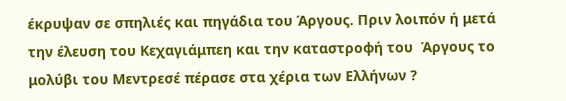έκρυψαν σε σπηλιές και πηγάδια του Άργους. Πριν λοιπόν ή μετά την έλευση του Κεχαγιάμπεη και την καταστροφή του  Άργους το μολύβι του Μεντρεσέ πέρασε στα χέρια των Ελλήνων ?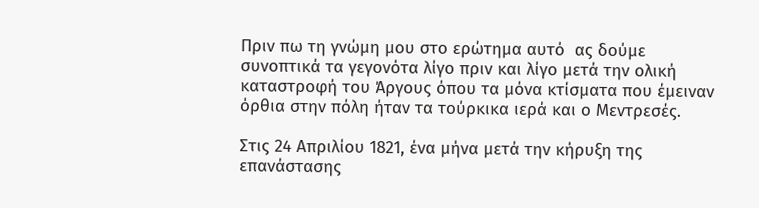Πριν πω τη γνώμη μου στο ερώτημα αυτό  ας δούμε συνοπτικά τα γεγονότα λίγο πριν και λίγο μετά την ολική καταστροφή του Άργους όπου τα μόνα κτίσματα που έμειναν όρθια στην πόλη ήταν τα τούρκικα ιερά και ο Μεντρεσές.

Στις 24 Απριλίου 1821, ένα μήνα μετά την κήρυξη της επανάστασης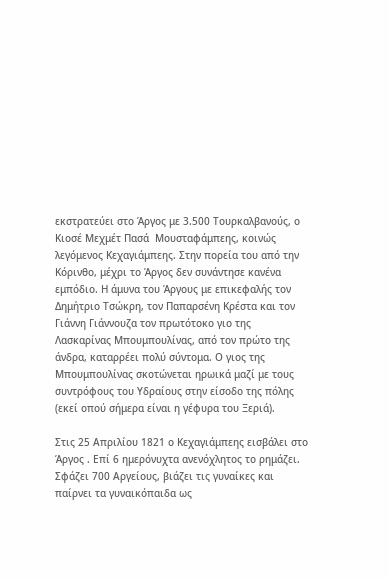εκστρατεύει στο Άργος με 3.500 Τουρκαλβανούς, ο Κιοσέ Μεχμέτ Πασά  Μουσταφάμπεης, κοινώς λεγόμενος Κεχαγιάμπεης. Στην πορεία του από την Κόρινθο, μέχρι το Άργος δεν συνάντησε κανένα εμπόδιο. Η άμυνα του Άργους με επικεφαλής τον Δημήτριο Τσώκρη, τον Παπαρσένη Κρέστα και τον Γιάννη Γιάννουζα τον πρωτότοκο γιο της  Λασκαρίνας Μπουμπουλίνας, από τον πρώτο της άνδρα, καταρρέει πολύ σύντομα. Ο γιος της Μπουμπουλίνας σκοτώνεται ηρωικά μαζί με τους συντρόφους του Υδραίους στην είσοδο της πόλης (εκεί οπού σήμερα είναι η γέφυρα του Ξεριά).

Στις 25 Απριλίου 1821 ο Κεχαγιάμπεης εισβάλει στο Άργος . Επί 6 ημερόνυχτα ανενόχλητος το ρημάζει. Σφάζει 700 Αργείους, βιάζει τις γυναίκες και παίρνει τα γυναικόπαιδα ως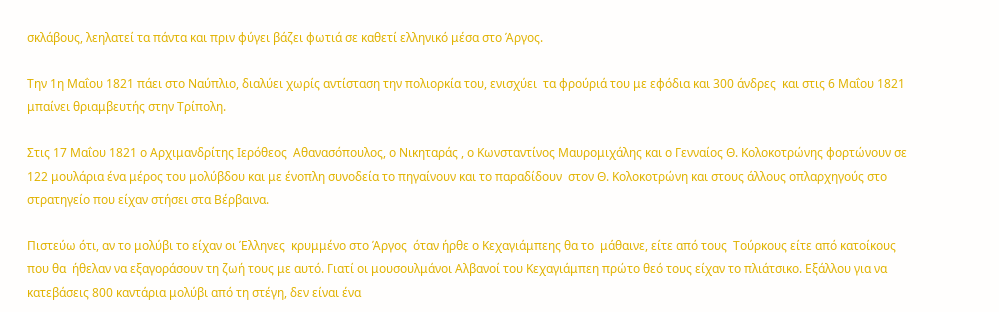σκλάβους, λεηλατεί τα πάντα και πριν φύγει βάζει φωτιά σε καθετί ελληνικό μέσα στο Άργος.

Την 1η Μαΐου 1821 πάει στο Ναύπλιο, διαλύει χωρίς αντίσταση την πολιορκία του, ενισχύει  τα φρούριά του με εφόδια και 300 άνδρες  και στις 6 Μαΐου 1821 μπαίνει θριαμβευτής στην Τρίπολη.

Στις 17 Μαΐου 1821 ο Αρχιμανδρίτης Ιερόθεος  Αθανασόπουλος, ο Νικηταράς , ο Κωνσταντίνος Μαυρομιχάλης και ο Γενναίος Θ. Κολοκοτρώνης φορτώνουν σε 122 μουλάρια ένα μέρος του μολύβδου και με ένοπλη συνοδεία το πηγαίνουν και το παραδίδουν  στον Θ. Κολοκοτρώνη και στους άλλους οπλαρχηγούς στο στρατηγείο που είχαν στήσει στα Βέρβαινα.

Πιστεύω ότι, αν το μολύβι το είχαν οι Έλληνες  κρυμμένο στο Άργος  όταν ήρθε ο Κεχαγιάμπεης θα το  μάθαινε, είτε από τους  Τούρκους είτε από κατοίκους που θα  ήθελαν να εξαγοράσουν τη ζωή τους με αυτό. Γιατί οι μουσουλμάνοι Αλβανοί του Κεχαγιάμπεη πρώτο θεό τους είχαν το πλιάτσικο. Εξάλλου για να κατεβάσεις 800 καντάρια μολύβι από τη στέγη, δεν είναι ένα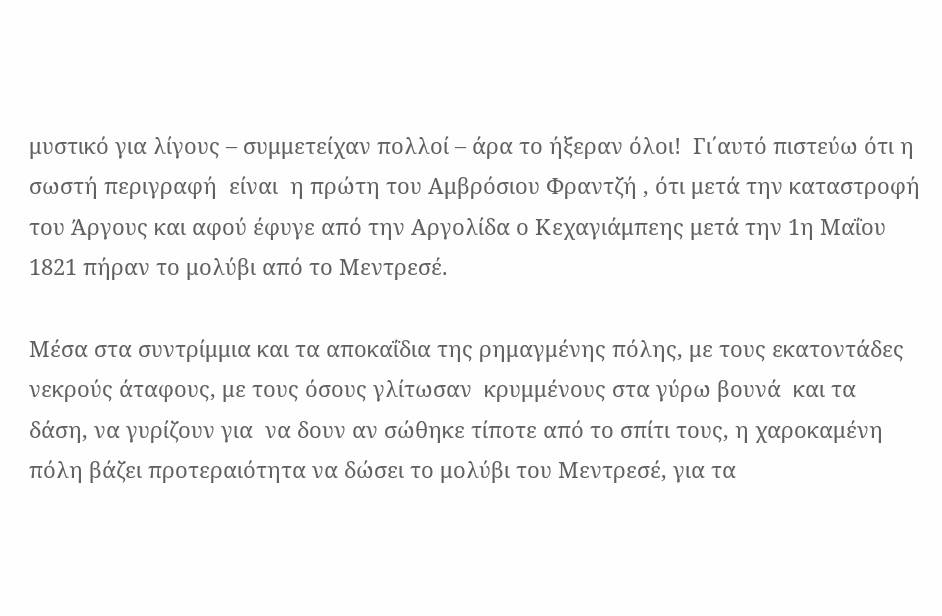μυστικό για λίγους – συμμετείχαν πολλοί – άρα το ήξεραν όλοι!  Γι΄αυτό πιστεύω ότι η σωστή περιγραφή  είναι  η πρώτη του Αμβρόσιου Φραντζή , ότι μετά την καταστροφή του Άργους και αφού έφυγε από την Αργολίδα ο Κεχαγιάμπεης μετά την 1η Μαΐου 1821 πήραν το μολύβι από το Μεντρεσέ.

Μέσα στα συντρίμμια και τα αποκαΐδια της ρημαγμένης πόλης, με τους εκατοντάδες νεκρούς άταφους, με τους όσους γλίτωσαν  κρυμμένους στα γύρω βουνά  και τα δάση, να γυρίζουν για  να δουν αν σώθηκε τίποτε από το σπίτι τους, η χαροκαμένη πόλη βάζει προτεραιότητα να δώσει το μολύβι του Μεντρεσέ, για τα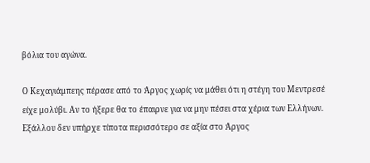βόλια του αγώνα.

Ο Κεχαγιάμπεης πέρασε από το Άργος χωρίς να μάθει ότι η στέγη του Μεντρεσέ   είχε μολύβι. Αν το ήξερε θα το έπαιρνε για να μην πέσει στα χέρια των Ελλήνων. Εξάλλου δεν υπήρχε τίποτα περισσότερο σε αξία στο Άργος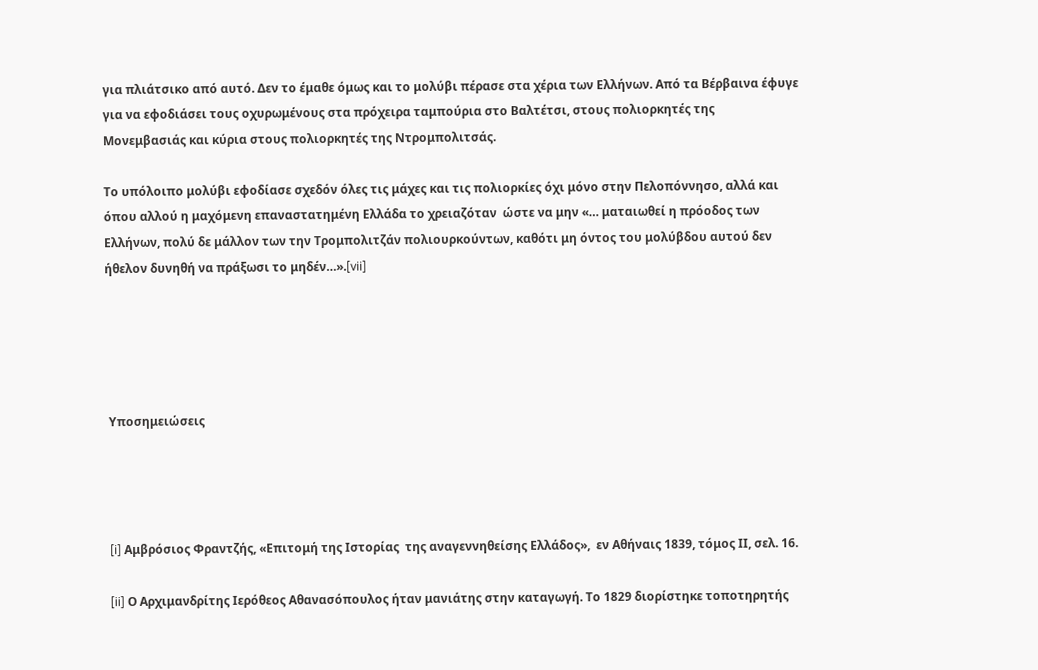για πλιάτσικο από αυτό. Δεν το έμαθε όμως και το μολύβι πέρασε στα χέρια των Ελλήνων. Από τα Βέρβαινα έφυγε για να εφοδιάσει τους οχυρωμένους στα πρόχειρα ταμπούρια στο Βαλτέτσι, στους πολιορκητές της Μονεμβασιάς και κύρια στους πολιορκητές της Ντρομπολιτσάς.

Το υπόλοιπο μολύβι εφοδίασε σχεδόν όλες τις μάχες και τις πολιορκίες όχι μόνο στην Πελοπόννησο, αλλά και  όπου αλλού η μαχόμενη επαναστατημένη Ελλάδα το χρειαζόταν  ώστε να μην «… ματαιωθεί η πρόοδος των Ελλήνων, πολύ δε μάλλον των την Τρομπολιτζάν πολιουρκούντων, καθότι μη όντος του μολύβδου αυτού δεν ήθελον δυνηθή να πράξωσι το μηδέν…».[vii]





 Υποσημειώσεις




 [i] Αμβρόσιος Φραντζής, «Επιτομή της Ιστορίας  της αναγεννηθείσης Ελλάδος»,  εν Αθήναις 1839, τόμος ΙΙ, σελ. 16.

 [ii] Ο Αρχιμανδρίτης Ιερόθεος Αθανασόπουλος ήταν μανιάτης στην καταγωγή. Το 1829 διορίστηκε τοποτηρητής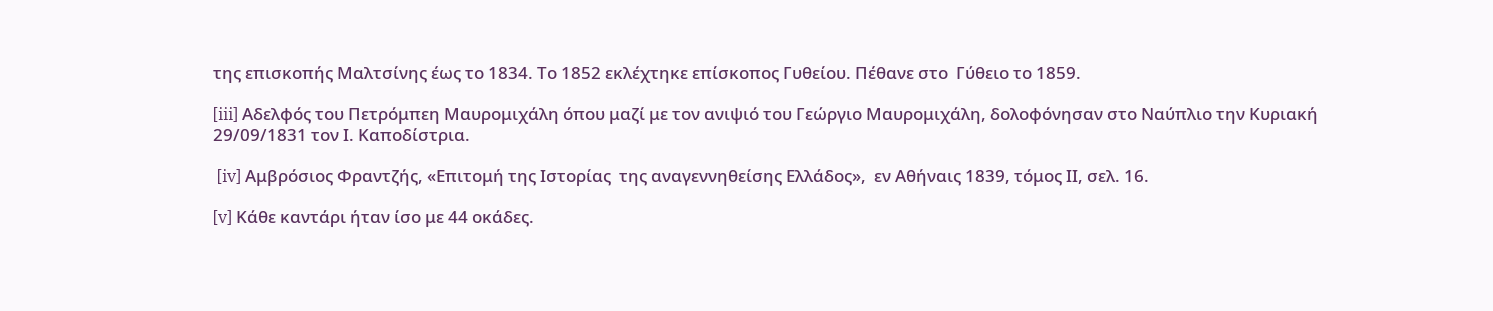της επισκοπής Μαλτσίνης έως το 1834. Το 1852 εκλέχτηκε επίσκοπος Γυθείου. Πέθανε στο  Γύθειο το 1859.

[iii] Αδελφός του Πετρόμπεη Μαυρομιχάλη όπου μαζί με τον ανιψιό του Γεώργιο Μαυρομιχάλη, δολοφόνησαν στο Ναύπλιο την Κυριακή 29/09/1831 τον Ι. Καποδίστρια.

 [iv] Αμβρόσιος Φραντζής, «Επιτομή της Ιστορίας  της αναγεννηθείσης Ελλάδος»,  εν Αθήναις 1839, τόμος ΙΙ, σελ. 16.

[v] Κάθε καντάρι ήταν ίσο με 44 οκάδες.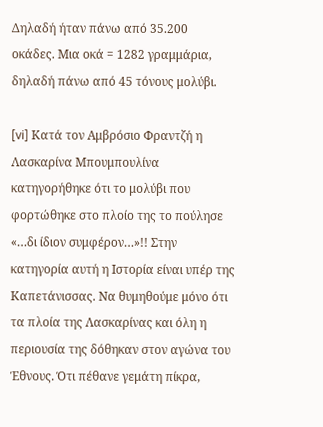Δηλαδή ήταν πάνω από 35.200  οκάδες. Μια οκά = 1282 γραμμάρια, δηλαδή πάνω από 45 τόνους μολύβι.

[vi] Κατά τον Αμβρόσιο Φραντζή η Λασκαρίνα Μπουμπουλίνα κατηγορήθηκε ότι το μολύβι που φορτώθηκε στο πλοίο της το πούλησε «…δι ίδιον συμφέρον…»!! Στην κατηγορία αυτή η Ιστορία είναι υπέρ της Καπετάνισσας. Να θυμηθούμε μόνο ότι τα πλοία της Λασκαρίνας και όλη η περιουσία της δόθηκαν στον αγώνα του Έθνους. Ότι πέθανε γεμάτη πίκρα,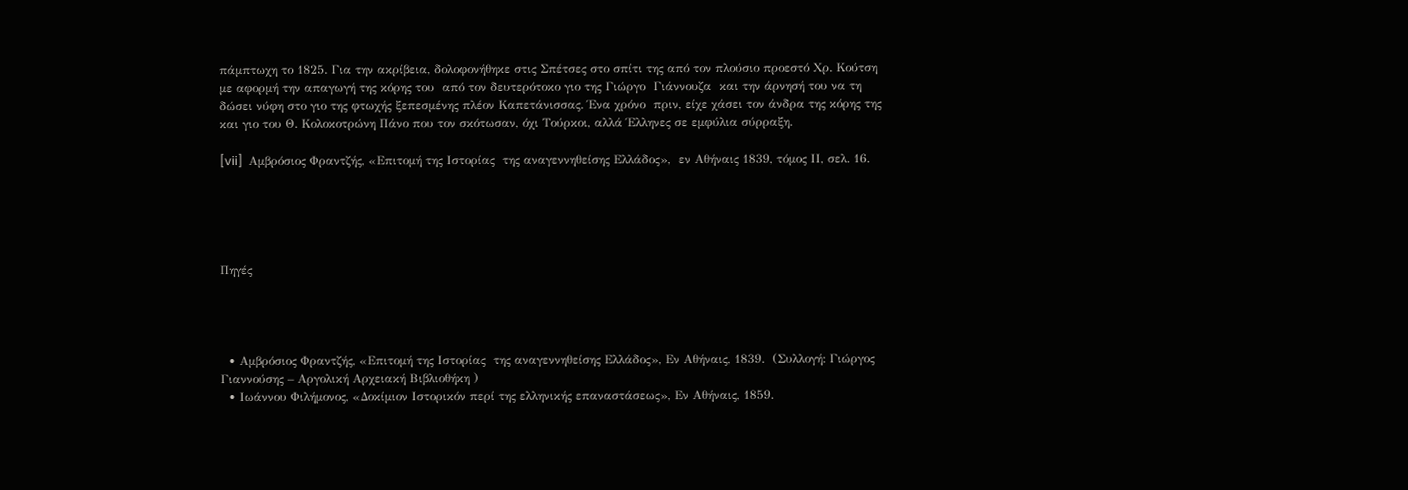πάμπτωχη το 1825. Για την ακρίβεια, δολοφονήθηκε στις Σπέτσες στο σπίτι της από τον πλούσιο προεστό Χρ. Κούτση με αφορμή την απαγωγή της κόρης του  από τον δευτερότοκο γιο της Γιώργο  Γιάννουζα  και την άρνησή του να τη δώσει νύφη στο γιο της φτωχής ξεπεσμένης πλέον Καπετάνισσας. Ένα χρόνο  πριν, είχε χάσει τον άνδρα της κόρης της και γιο του Θ. Κολοκοτρώνη Πάνο που τον σκότωσαν, όχι Τούρκοι, αλλά Έλληνες σε εμφύλια σύρραξη.

[vii]  Αμβρόσιος Φραντζής, «Επιτομή της Ιστορίας  της αναγεννηθείσης Ελλάδος»,  εν Αθήναις 1839, τόμος ΙΙ, σελ. 16.





Πηγές




  • Αμβρόσιος Φραντζής, «Επιτομή της Ιστορίας  της αναγεννηθείσης Ελλάδος», Εν Αθήναις, 1839.  (Συλλογή: Γιώργος Γιαννούσης – Αργολική Αρχειακή Βιβλιοθήκη )
  • Ιωάννου Φιλήμονος, «Δοκίμιον Ιστορικόν περί της ελληνικής επαναστάσεως», Εν Αθήναις, 1859.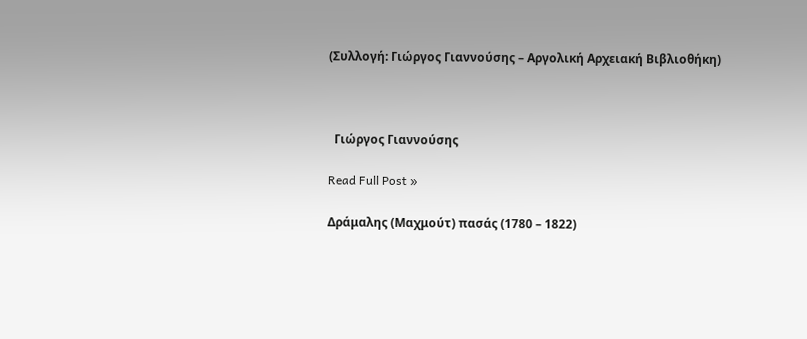(Συλλογή: Γιώργος Γιαννούσης – Αργολική Αρχειακή Βιβλιοθήκη)



  Γιώργος Γιαννούσης

Read Full Post »

Δράμαλης (Μαχμούτ) πασάς (1780 – 1822)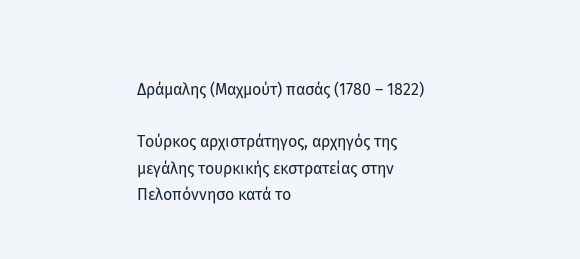Δράμαλης (Μαχμούτ) πασάς (1780 – 1822)

Τούρκος αρχιστράτηγος, αρχηγός της μεγάλης τουρκικής εκστρατείας στην Πελοπόννησο κατά το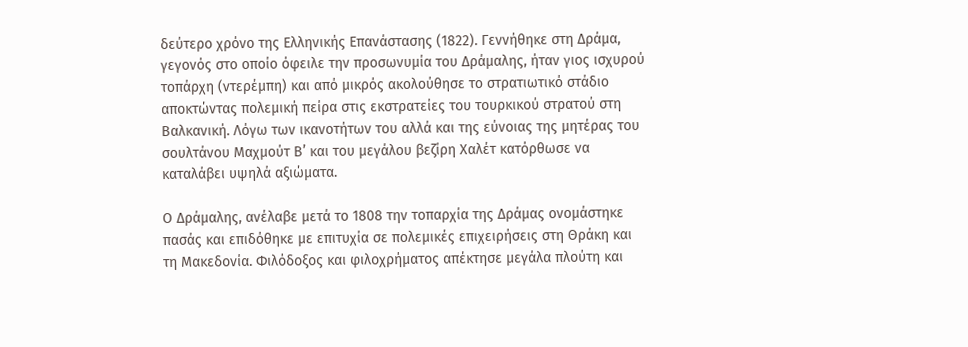δεύτερο χρόνο της Ελληνικής Επανάστασης (1822). Γεννήθηκε στη Δράμα, γεγονός στο οποίο όφειλε την προσωνυμία του Δράμαλης, ήταν γιος ισχυρού τοπάρχη (ντερέμπη) και από μικρός ακολούθησε το στρατιωτικό στάδιο αποκτώντας πολεμική πείρα στις εκστρατείες του τουρκικού στρατού στη Βαλκανική. Λόγω των ικανοτήτων του αλλά και της εύνοιας της μητέρας του σουλτάνου Μαχμούτ Β’ και του μεγάλου βεζίρη Χαλέτ κατόρθωσε να καταλάβει υψηλά αξιώματα.

Ο Δράμαλης, ανέλαβε μετά το 1808 την τοπαρχία της Δράμας ονομάστηκε πασάς και επιδόθηκε με επιτυχία σε πολεμικές επιχειρήσεις στη Θράκη και τη Μακεδονία. Φιλόδοξος και φιλοχρήματος απέκτησε μεγάλα πλούτη και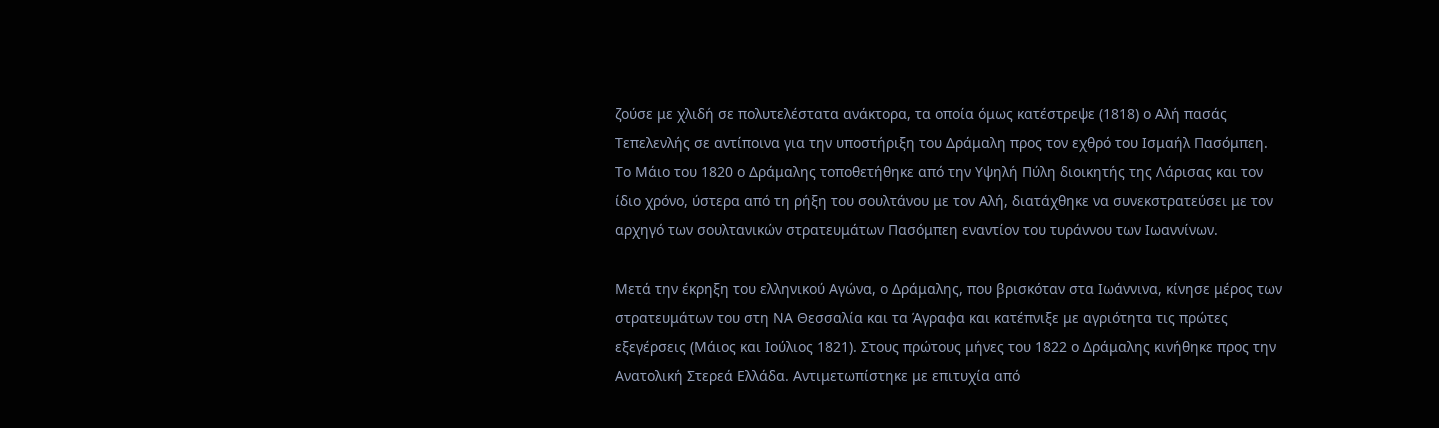ζούσε με χλιδή σε πολυτελέστατα ανάκτορα, τα οποία όμως κατέστρεψε (1818) ο Αλή πασάς Τεπελενλής σε αντίποινα για την υποστήριξη του Δράμαλη προς τον εχθρό του Ισμαήλ Πασόμπεη. Το Μάιο του 1820 ο Δράμαλης τοποθετήθηκε από την Υψηλή Πύλη διοικητής της Λάρισας και τον ίδιο χρόνο, ύστερα από τη ρήξη του σουλτάνου με τον Αλή, διατάχθηκε να συνεκστρατεύσει με τον αρχηγό των σουλτανικών στρατευμάτων Πασόμπεη εναντίον του τυράννου των Ιωαννίνων.

Μετά την έκρηξη του ελληνικού Αγώνα, ο Δράμαλης, που βρισκόταν στα Ιωάννινα, κίνησε μέρος των στρατευμάτων του στη ΝΑ Θεσσαλία και τα Άγραφα και κατέπνιξε με αγριότητα τις πρώτες εξεγέρσεις (Μάιος και Ιούλιος 1821). Στους πρώτους μήνες του 1822 ο Δράμαλης κινήθηκε προς την Ανατολική Στερεά Ελλάδα. Αντιμετωπίστηκε με επιτυχία από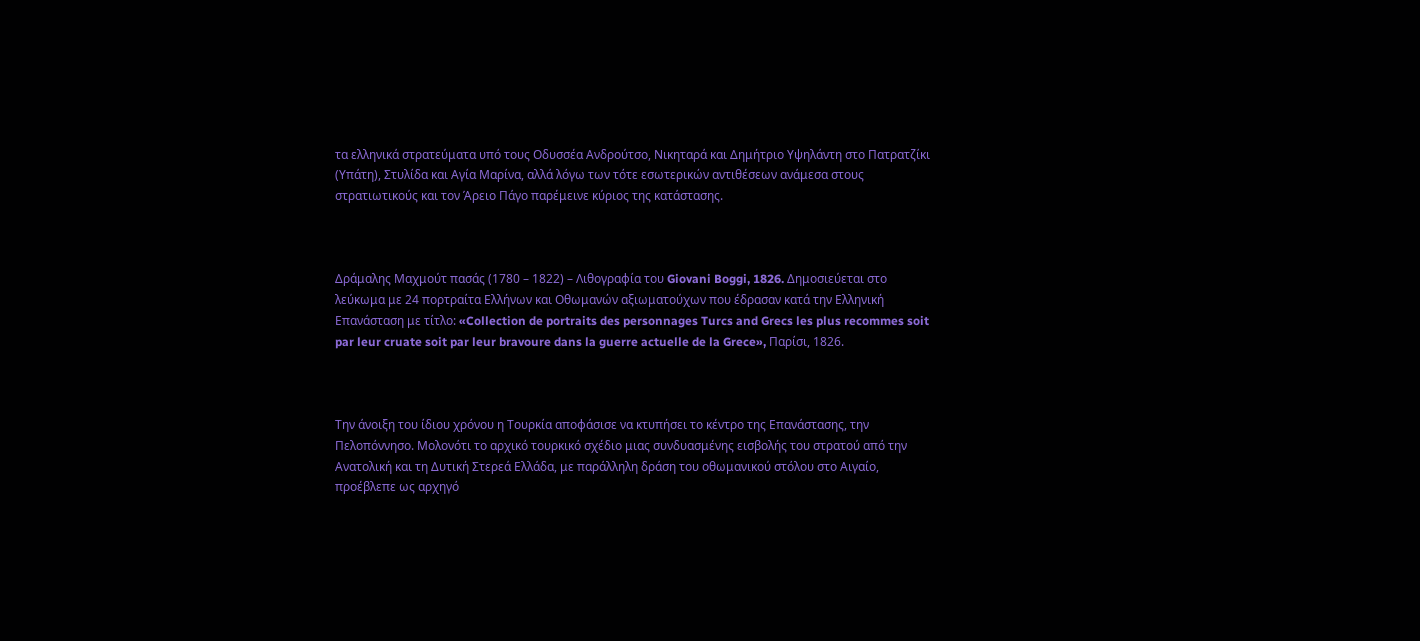τα ελληνικά στρατεύματα υπό τους Οδυσσέα Ανδρούτσο, Νικηταρά και Δημήτριο Υψηλάντη στο Πατρατζίκι (Υπάτη), Στυλίδα και Αγία Μαρίνα, αλλά λόγω των τότε εσωτερικών αντιθέσεων ανάμεσα στους στρατιωτικούς και τον Άρειο Πάγο παρέμεινε κύριος της κατάστασης.



Δράμαλης Μαχμούτ πασάς (1780 – 1822) – Λιθογραφία του Giovani Boggi, 1826. Δημοσιεύεται στο λεύκωμα με 24 πορτραίτα Ελλήνων και Οθωμανών αξιωματούχων που έδρασαν κατά την Ελληνική Επανάσταση με τίτλο: «Collection de portraits des personnages Turcs and Grecs les plus recommes soit par leur cruate soit par leur bravoure dans la guerre actuelle de la Grece», Παρίσι, 1826.



Την άνοιξη του ίδιου χρόνου η Τουρκία αποφάσισε να κτυπήσει το κέντρο της Επανάστασης, την Πελοπόννησο. Μολονότι το αρχικό τουρκικό σχέδιο μιας συνδυασμένης εισβολής του στρατού από την Ανατολική και τη Δυτική Στερεά Ελλάδα, με παράλληλη δράση του οθωμανικού στόλου στο Αιγαίο, προέβλεπε ως αρχηγό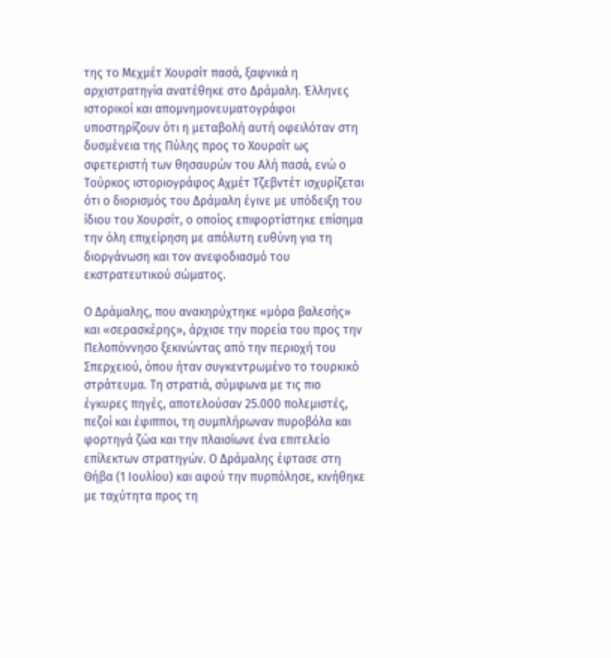της το Μεχμέτ Χουρσίτ πασά, ξαφνικά η αρχιστρατηγία ανατέθηκε στο Δράμαλη. Έλληνες ιστορικοί και απομνημονευματογράφοι υποστηρίζουν ότι η μεταβολή αυτή οφειλόταν στη δυσμένεια της Πύλης προς το Χουρσίτ ως σφετεριστή των θησαυρών του Αλή πασά, ενώ ο Τούρκος ιστοριογράφος Αχμέτ Τζεβντέτ ισχυρίζεται ότι ο διορισμός του Δράμαλη έγινε με υπόδειξη του ίδιου του Χουρσίτ, ο οποίος επιφορτίστηκε επίσημα την όλη επιχείρηση με απόλυτη ευθύνη για τη διοργάνωση και τον ανεφοδιασμό του εκστρατευτικού σώματος.

Ο Δράμαλης, που ανακηρύχτηκε «μόρα βαλεσής» και «σερασκέρης», άρχισε την πορεία του προς την Πελοπόννησο ξεκινώντας από την περιοχή του Σπερχειού, όπου ήταν συγκεντρωμένο το τουρκικό στράτευμα. Τη στρατιά, σύμφωνα με τις πιο έγκυρες πηγές, αποτελούσαν 25.000 πολεμιστές, πεζοί και έφιπποι, τη συμπλήρωναν πυροβόλα και φορτηγά ζώα και την πλαισίωνε ένα επιτελείο επίλεκτων στρατηγών. Ο Δράμαλης έφτασε στη Θήβα (1 Ιουλίου) και αφού την πυρπόλησε, κινήθηκε με ταχύτητα προς τη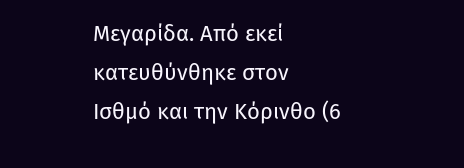Μεγαρίδα. Από εκεί κατευθύνθηκε στον Ισθμό και την Κόρινθο (6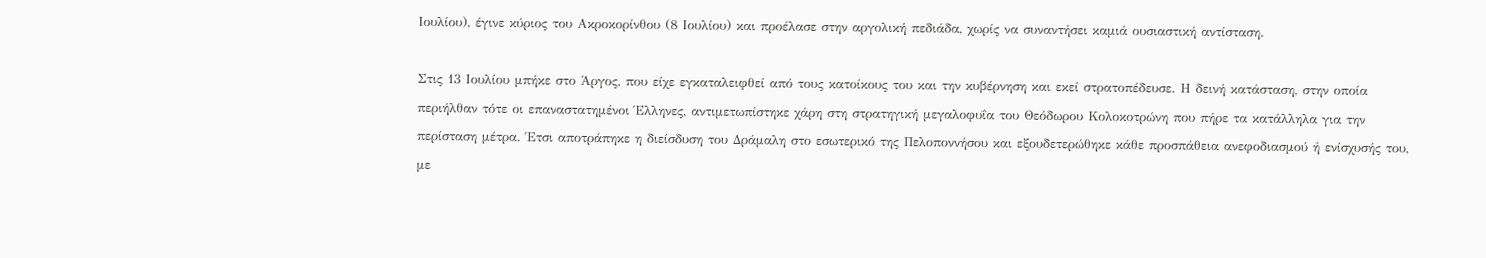Ιουλίου), έγινε κύριος του Ακροκορίνθου (8 Ιουλίου) και προέλασε στην αργολική πεδιάδα, χωρίς να συναντήσει καμιά ουσιαστική αντίσταση.

Στις 13 Ιουλίου μπήκε στο Άργος, που είχε εγκαταλειφθεί από τους κατοίκους του και την κυβέρνηση και εκεί στρατοπέδευσε. Η δεινή κατάσταση, στην οποία περιήλθαν τότε οι επαναστατημένοι Έλληνες, αντιμετωπίστηκε χάρη στη στρατηγική μεγαλοφυΐα του Θεόδωρου Κολοκοτρώνη που πήρε τα κατάλληλα για την περίσταση μέτρα. Έτσι αποτράπηκε η διείσδυση του Δράμαλη στο εσωτερικό της Πελοποννήσου και εξουδετερώθηκε κάθε προσπάθεια ανεφοδιασμού ή ενίσχυσής του, με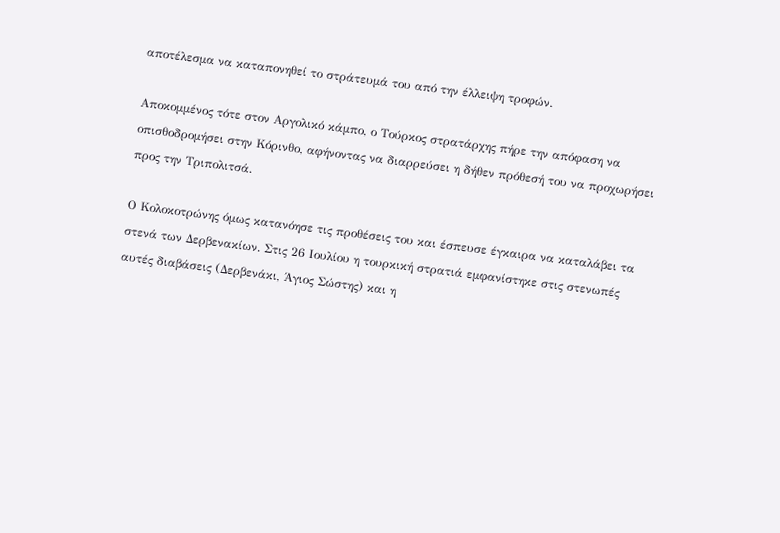αποτέλεσμα να καταπονηθεί το στράτευμά του από την έλλειψη τροφών.

Αποκομμένος τότε στον Αργολικό κάμπο, ο Τούρκος στρατάρχης πήρε την απόφαση να οπισθοδρομήσει στην Κόρινθο, αφήνοντας να διαρρεύσει η δήθεν πρόθεσή του να προχωρήσει προς την Τριπολιτσά.

Ο Κολοκοτρώνης όμως κατανόησε τις προθέσεις του και έσπευσε έγκαιρα να καταλάβει τα στενά των Δερβενακίων. Στις 26 Ιουλίου η τουρκική στρατιά εμφανίστηκε στις στενωπές αυτές διαβάσεις (Δερβενάκι, Άγιος Σώστης) και η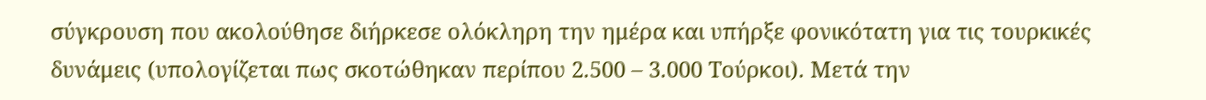σύγκρουση που ακολούθησε διήρκεσε ολόκληρη την ημέρα και υπήρξε φονικότατη για τις τουρκικές δυνάμεις (υπολογίζεται πως σκοτώθηκαν περίπου 2.500 – 3.000 Τούρκοι). Μετά την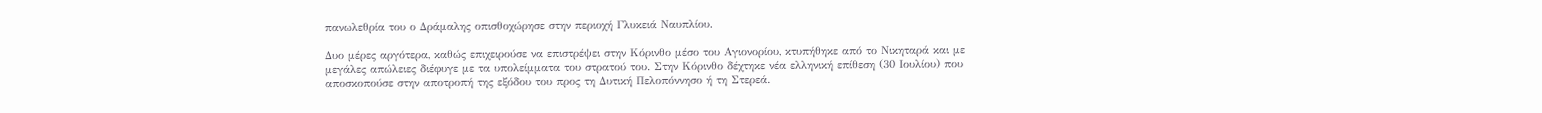πανωλεθρία του ο Δράμαλης οπισθοχώρησε στην περιοχή Γλυκειά Ναυπλίου.

Δυο μέρες αργότερα, καθώς επιχειρούσε να επιστρέψει στην Κόρινθο μέσο του Αγιονορίου, κτυπήθηκε από το Νικηταρά και με μεγάλες απώλειες διέφυγε με τα υπολείμματα του στρατού του. Στην Κόρινθο δέχτηκε νέα ελληνική επίθεση (30 Ιουλίου) που αποσκοπούσε στην αποτροπή της εξόδου του προς τη Δυτική Πελοπόννησο ή τη Στερεά.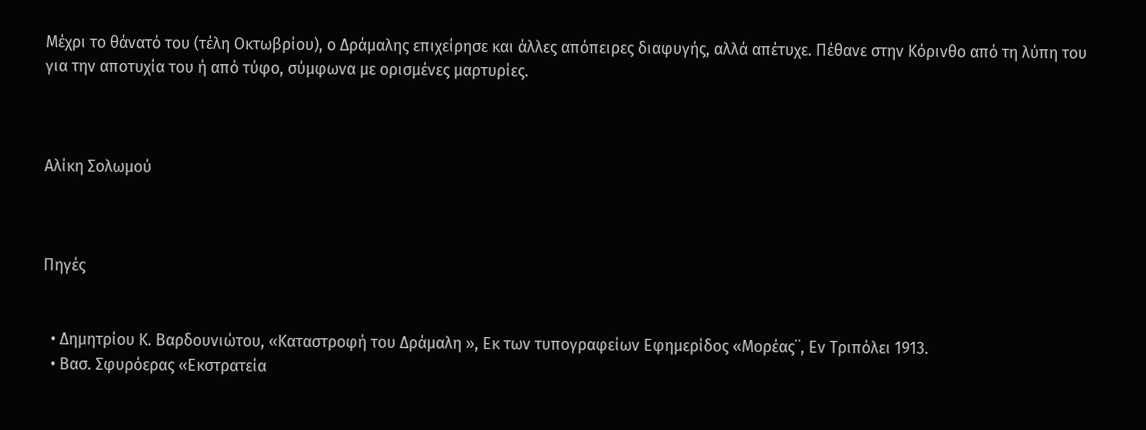Μέχρι το θάνατό του (τέλη Οκτωβρίου), ο Δράμαλης επιχείρησε και άλλες απόπειρες διαφυγής, αλλά απέτυχε. Πέθανε στην Κόρινθο από τη λύπη του για την αποτυχία του ή από τύφο, σύμφωνα με ορισμένες μαρτυρίες.



Αλίκη Σολωμού



Πηγές


  • Δημητρίου Κ. Βαρδουνιώτου, «Καταστροφή του Δράμαλη », Εκ των τυπογραφείων Εφημερίδος «Μορέας¨, Εν Τριπόλει 1913.
  • Βασ. Σφυρόερας «Εκστρατεία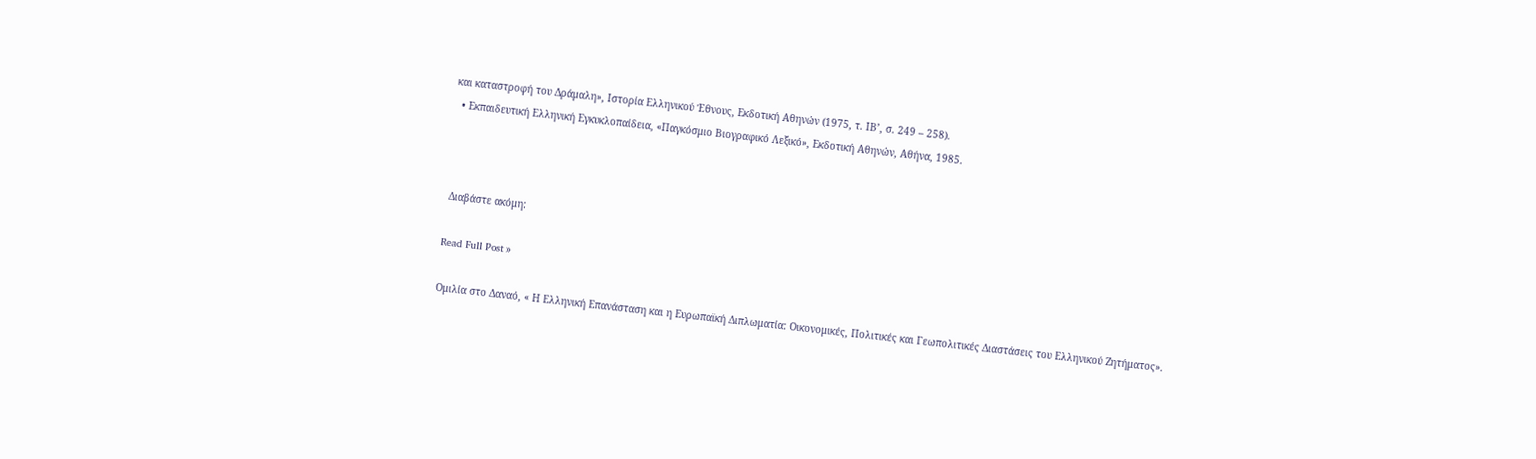και καταστροφή του Δράμαλη», Ιστορία Ελληνικού Έθνους, Εκδοτική Αθηνών (1975, τ. ΙΒ’, σ. 249 – 258).
  • Εκπαιδευτική Ελληνική Εγκυκλοπαίδεια, «Παγκόσμιο Βιογραφικό Λεξικό», Εκδοτική Αθηνών, Αθήνα, 1985.



 Διαβάστε ακόμη:

Read Full Post »

Ομιλία στο Δαναό, « Η Ελληνική Επανάσταση και η Ευρωπαϊκή Διπλωματία: Οικονομικές, Πολιτικές και Γεωπολιτικές Διαστάσεις του Ελληνικού Ζητήματος».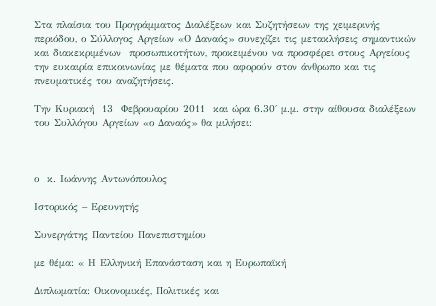Στα πλαίσια του Προγράμματος Διαλέξεων και Συζητήσεων της χειμερινής περιόδου, ο Σύλλογος Αργείων «Ο Δαναός» συνεχίζει τις μετακλήσεις σημαντικών και διακεκριμένων  προσωπικοτήτων, προκειμένου να προσφέρει στους Αργείους την ευκαιρία επικοινωνίας με θέματα που αφορούν στον άνθρωπο και τις πνευματικές του αναζητήσεις.

Την Κυριακή  13  Φεβρουαρίου 2011  και ώρα 6.30΄ μ.μ. στην αίθουσα διαλέξεων του Συλλόγου Αργείων «ο Δαναός» θα μιλήσει:



ο  κ. Ιωάννης Αντωνόπουλος

Ιστορικός – Ερευνητής

Συνεργάτης Παντείου Πανεπιστημίου

με θέμα: « Η Ελληνική Επανάσταση και η Ευρωπαϊκή

Διπλωματία: Οικονομικές, Πολιτικές και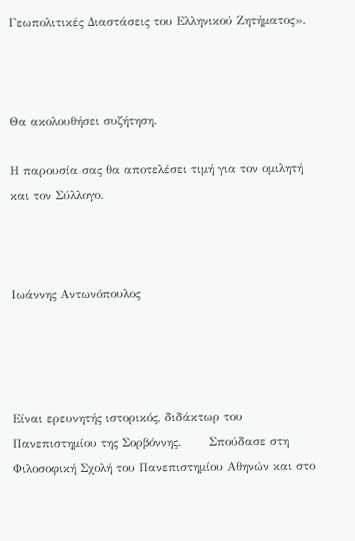Γεωπολιτικές Διαστάσεις του Ελληνικού Ζητήματος».



Θα ακολουθήσει συζήτηση.

Η παρουσία σας θα αποτελέσει τιμή για τον ομιλητή και τον Σύλλογο.



Ιωάννης Αντωνόπουλος




Είναι ερευνητής ιστορικός, διδάκτωρ του Πανεπιστημίου της Σορβόννης.       Σπούδασε στη Φιλοσοφική Σχολή του Πανεπιστημίου Αθηνών και στο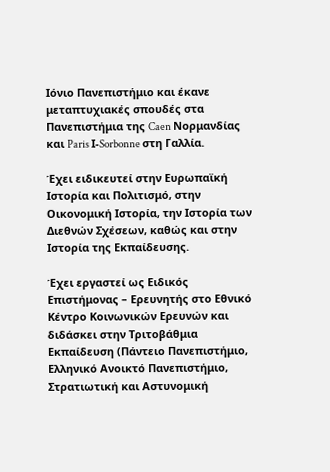Ιόνιο Πανεπιστήμιο και έκανε μεταπτυχιακές σπουδές στα Πανεπιστήμια της Caen Νορμανδίας και Paris Ι-Sorbonne στη Γαλλία.

Έχει ειδικευτεί στην Ευρωπαϊκή Ιστορία και Πολιτισμό, στην Οικονομική Ιστορία, την Ιστορία των Διεθνών Σχέσεων, καθώς και στην Ιστορία της Εκπαίδευσης.

Έχει εργαστεί ως Ειδικός Επιστήμονας – Ερευνητής στο Εθνικό Κέντρο Κοινωνικών Ερευνών και διδάσκει στην Τριτοβάθμια Εκπαίδευση (Πάντειο Πανεπιστήμιο, Ελληνικό Ανοικτό Πανεπιστήμιο, Στρατιωτική και Αστυνομική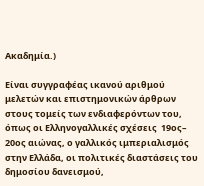Ακαδημία.)

Είναι συγγραφέας ικανού αριθμού μελετών και επιστημονικών άρθρων στους τομείς των ενδιαφερόντων του, όπως οι Ελληνογαλλικές σχέσεις  19ος– 20ος αιώνας, ο γαλλικός ιμπεριαλισμός στην Ελλάδα, οι πολιτικές διαστάσεις του δημοσίου δανεισμού,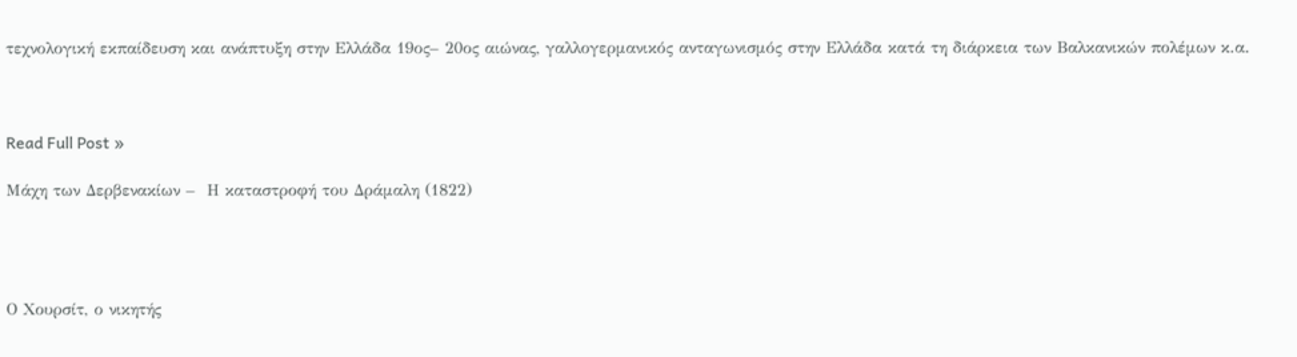τεχνολογική εκπαίδευση και ανάπτυξη στην Ελλάδα 19ος– 20ος αιώνας, γαλλογερμανικός ανταγωνισμός στην Ελλάδα κατά τη διάρκεια των Βαλκανικών πολέμων κ.α.



Read Full Post »

Μάχη των Δερβενακίων –  Η καταστροφή του Δράμαλη (1822)




Ο Χουρσίτ, ο νικητής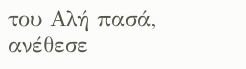του Αλή πασά, ανέθεσε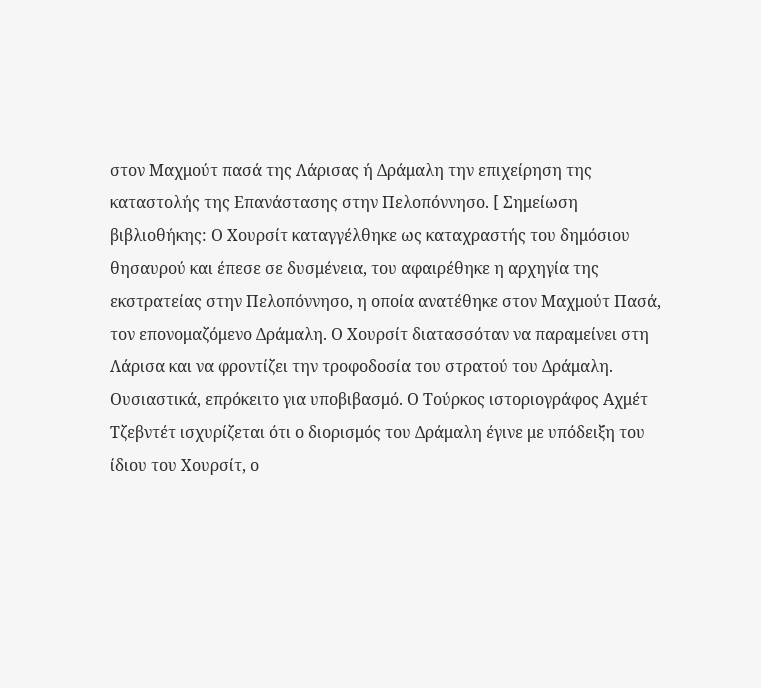στον Μαχμούτ πασά της Λάρισας ή Δράμαλη την επιχείρηση της καταστολής της Επανάστασης στην Πελοπόννησο. [ Σημείωση βιβλιοθήκης: Ο Χουρσίτ καταγγέλθηκε ως καταχραστής του δημόσιου θησαυρού και έπεσε σε δυσμένεια, του αφαιρέθηκε η αρχηγία της εκστρατείας στην Πελοπόννησο, η οποία ανατέθηκε στον Μαχμούτ Πασά, τον επονομαζόμενο Δράμαλη. Ο Χουρσίτ διατασσόταν να παραμείνει στη Λάρισα και να φροντίζει την τροφοδοσία του στρατού του Δράμαλη. Ουσιαστικά, επρόκειτο για υποβιβασμό. Ο Τούρκος ιστοριογράφος Αχμέτ Τζεβντέτ ισχυρίζεται ότι ο διορισμός του Δράμαλη έγινε με υπόδειξη του ίδιου του Χουρσίτ, ο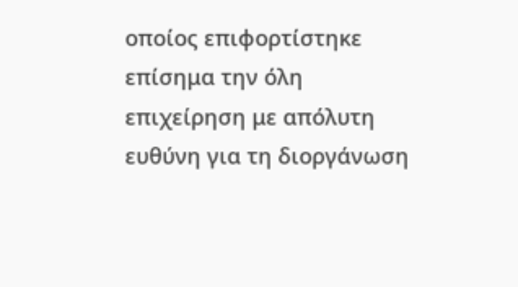οποίος επιφορτίστηκε επίσημα την όλη επιχείρηση με απόλυτη ευθύνη για τη διοργάνωση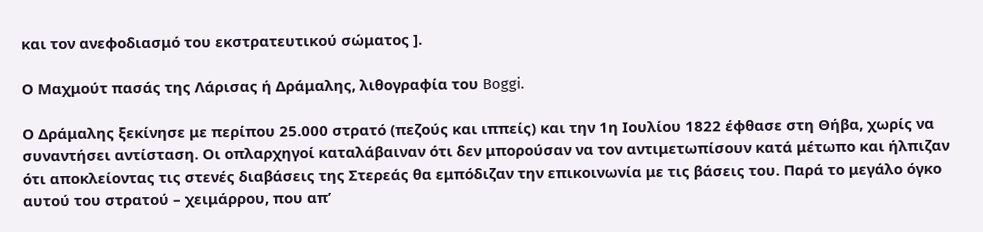και τον ανεφοδιασμό του εκστρατευτικού σώματος ].

Ο Μαχμούτ πασάς της Λάρισας ή Δράμαλης, λιθογραφία του Boggi.

Ο Δράμαλης ξεκίνησε με περίπου 25.000 στρατό (πεζούς και ιππείς) και την 1η Ιουλίου 1822 έφθασε στη Θήβα, χωρίς να συναντήσει αντίσταση. Οι οπλαρχηγοί καταλάβαιναν ότι δεν μπορούσαν να τον αντιμετωπίσουν κατά μέτωπο και ήλπιζαν ότι αποκλείοντας τις στενές διαβάσεις της Στερεάς θα εμπόδιζαν την επικοινωνία με τις βάσεις του. Παρά το μεγάλο όγκο αυτού του στρατού – χειμάρρου, που απ’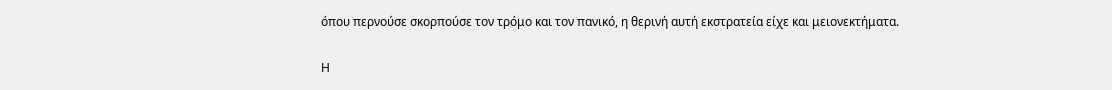όπου περνούσε σκορπούσε τον τρόμο και τον πανικό, η θερινή αυτή εκστρατεία είχε και μειονεκτήματα.

Η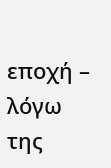εποχή – λόγω της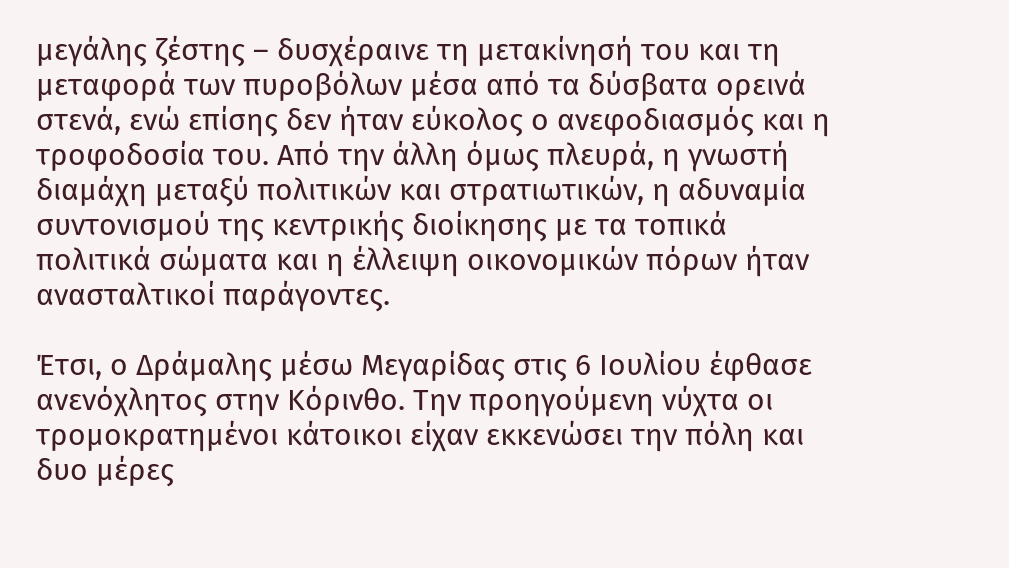μεγάλης ζέστης – δυσχέραινε τη μετακίνησή του και τη μεταφορά των πυροβόλων μέσα από τα δύσβατα ορεινά στενά, ενώ επίσης δεν ήταν εύκολος ο ανεφοδιασμός και η τροφοδοσία του. Από την άλλη όμως πλευρά, η γνωστή διαμάχη μεταξύ πολιτικών και στρατιωτικών, η αδυναμία συντονισμού της κεντρικής διοίκησης με τα τοπικά πολιτικά σώματα και η έλλειψη οικονομικών πόρων ήταν ανασταλτικοί παράγοντες.

Έτσι, ο Δράμαλης μέσω Μεγαρίδας στις 6 Ιουλίου έφθασε ανενόχλητος στην Κόρινθο. Την προηγούμενη νύχτα οι τρομοκρατημένοι κάτοικοι είχαν εκκενώσει την πόλη και δυο μέρες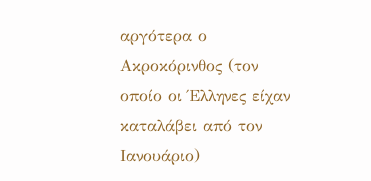αργότερα ο Ακροκόρινθος (τον οποίο οι Έλληνες είχαν καταλάβει από τον Ιανουάριο)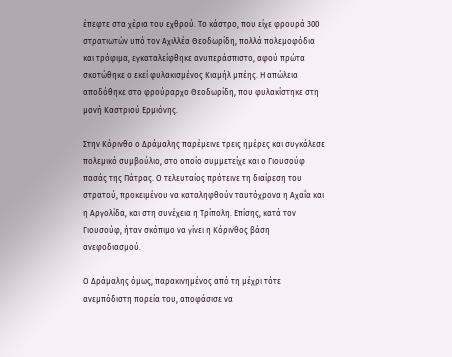έπεφτε στα χέρια του εχθρού. Το κάστρο, που είχε φρουρά 300 στρατιωτών υπό τον Αχιλλέα Θεοδωρίδη, πολλά πολεμοφόδια και τρόφιμα, εγκαταλείφθηκε ανυπεράσπιστο, αφού πρώτα σκοτώθηκε ο εκεί φυλακισμένος Κιαμήλ μπέης. Η απώλεια αποδόθηκε στο φρούραρχο Θεοδωρίδη, που φυλακίστηκε στη μονή Καστριού Ερμιόνης.

Στην Κόρινθο ο Δράμαλης παρέμεινε τρεις ημέρες και συγκάλεσε πολεμικό συμβούλιο, στο οποίο συμμετείχε και ο Γιουσούφ πασάς της Πάτρας. Ο τελευταίος πρότεινε τη διαίρεση του στρατού, προκειμένου να καταληφθούν ταυτόχρονα η Αχαΐα και η Αργολίδα, και στη συνέχεια η Τρίπολη. Επίσης, κατά τον Γιουσούφ, ήταν σκόπιμο να γίνει η Κόρινθος βάση ανεφοδιασμού.

Ο Δράμαλης όμως, παρακινημένος από τη μέχρι τότε ανεμπόδιστη πορεία του, αποφάσισε να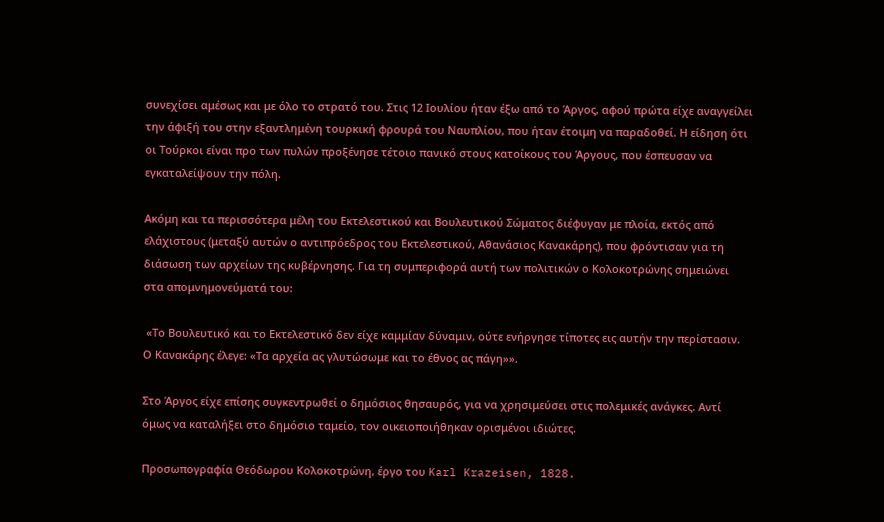συνεχίσει αμέσως και με όλο το στρατό του. Στις 12 Ιουλίου ήταν έξω από το Άργος, αφού πρώτα είχε αναγγείλει την άφιξή του στην εξαντλημένη τουρκική φρουρά του Ναυπλίου, που ήταν έτοιμη να παραδοθεί. Η είδηση ότι οι Τούρκοι είναι προ των πυλών προξένησε τέτοιο πανικό στους κατοίκους του Άργους, που έσπευσαν να εγκαταλείψουν την πόλη.

Ακόμη και τα περισσότερα μέλη του Εκτελεστικού και Βουλευτικού Σώματος διέφυγαν με πλοία, εκτός από ελάχιστους (μεταξύ αυτών ο αντιπρόεδρος του Εκτελεστικού, Αθανάσιος Κανακάρης), που φρόντισαν για τη διάσωση των αρχείων της κυβέρνησης. Για τη συμπεριφορά αυτή των πολιτικών ο Κολοκοτρώνης σημειώνει στα απομνημονεύματά του:

 «Το Βουλευτικό και το Εκτελεστικό δεν είχε καμμίαν δύναμιν, ούτε ενήργησε τίποτες εις αυτήν την περίστασιν. Ο Κανακάρης έλεγε: «Τα αρχεία ας γλυτώσωμε και το έθνος ας πάγη»».

Στο Άργος είχε επίσης συγκεντρωθεί ο δημόσιος θησαυρός, για να χρησιμεύσει στις πολεμικές ανάγκες. Αντί όμως να καταλήξει στο δημόσιο ταμείο, τον οικειοποιήθηκαν ορισμένοι ιδιώτες.

Προσωπογραφία Θεόδωρου Κολοκοτρώνη, έργο του Karl Krazeisen, 1828.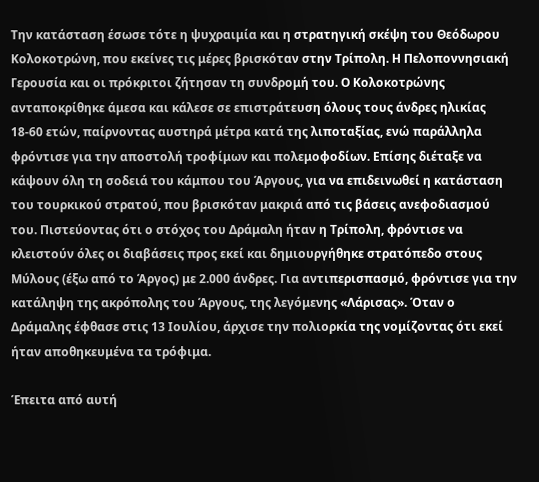Την κατάσταση έσωσε τότε η ψυχραιμία και η στρατηγική σκέψη του Θεόδωρου Κολοκοτρώνη, που εκείνες τις μέρες βρισκόταν στην Τρίπολη. Η Πελοποννησιακή Γερουσία και οι πρόκριτοι ζήτησαν τη συνδρομή του. Ο Κολοκοτρώνης ανταποκρίθηκε άμεσα και κάλεσε σε επιστράτευση όλους τους άνδρες ηλικίας 18-60 ετών, παίρνοντας αυστηρά μέτρα κατά της λιποταξίας, ενώ παράλληλα φρόντισε για την αποστολή τροφίμων και πολεμοφοδίων. Επίσης διέταξε να κάψουν όλη τη σοδειά του κάμπου του Άργους, για να επιδεινωθεί η κατάσταση του τουρκικού στρατού, που βρισκόταν μακριά από τις βάσεις ανεφοδιασμού του. Πιστεύοντας ότι ο στόχος του Δράμαλη ήταν η Τρίπολη, φρόντισε να κλειστούν όλες οι διαβάσεις προς εκεί και δημιουργήθηκε στρατόπεδο στους Μύλους (έξω από το Άργος) με 2.000 άνδρες. Για αντιπερισπασμό, φρόντισε για την κατάληψη της ακρόπολης του Άργους, της λεγόμενης «Λάρισας». Όταν ο Δράμαλης έφθασε στις 13 Ιουλίου, άρχισε την πολιορκία της νομίζοντας ότι εκεί ήταν αποθηκευμένα τα τρόφιμα.

Έπειτα από αυτή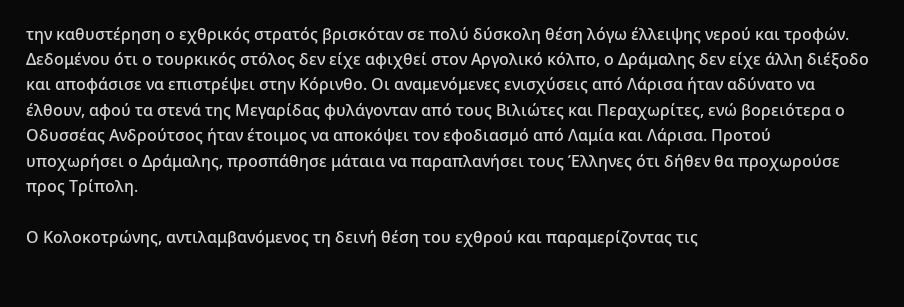την καθυστέρηση ο εχθρικός στρατός βρισκόταν σε πολύ δύσκολη θέση λόγω έλλειψης νερού και τροφών. Δεδομένου ότι ο τουρκικός στόλος δεν είχε αφιχθεί στον Αργολικό κόλπο, ο Δράμαλης δεν είχε άλλη διέξοδο και αποφάσισε να επιστρέψει στην Κόρινθο. Οι αναμενόμενες ενισχύσεις από Λάρισα ήταν αδύνατο να έλθουν, αφού τα στενά της Μεγαρίδας φυλάγονταν από τους Βιλιώτες και Περαχωρίτες, ενώ βορειότερα ο Οδυσσέας Ανδρούτσος ήταν έτοιμος να αποκόψει τον εφοδιασμό από Λαμία και Λάρισα. Προτού υποχωρήσει ο Δράμαλης, προσπάθησε μάταια να παραπλανήσει τους Έλληνες ότι δήθεν θα προχωρούσε προς Τρίπολη.

Ο Κολοκοτρώνης, αντιλαμβανόμενος τη δεινή θέση του εχθρού και παραμερίζοντας τις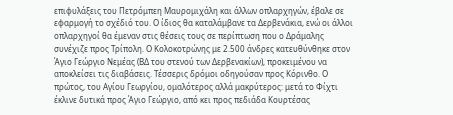επιφυλάξεις του Πετρόμπεη Μαυρομιχάλη και άλλων οπλαρχηγών, έβαλε σε εφαρμογή το σχέδιό του. Ο ίδιος θα καταλάμβανε τα Δερβενάκια, ενώ οι άλλοι οπλαρχηγοί θα έμεναν στις θέσεις τους σε περίπτωση που ο Δράμαλης συνέχιζε προς Τρίπολη. Ο Κολοκοτρώνης με 2.500 άνδρες κατευθύνθηκε στον Άγιο Γεώργιο Νεμέας (ΒΔ του στενού των Δερβενακίων), προκειμένου να αποκλείσει τις διαβάσεις. Τέσσερις δρόμοι οδηγούσαν προς Κόρινθο. Ο πρώτος, του Αγίου Γεωργίου, ομαλότερος αλλά μακρύτερος: μετά το Φίχτι έκλινε δυτικά προς Άγιο Γεώργιο, από κει προς πεδιάδα Κουρτέσας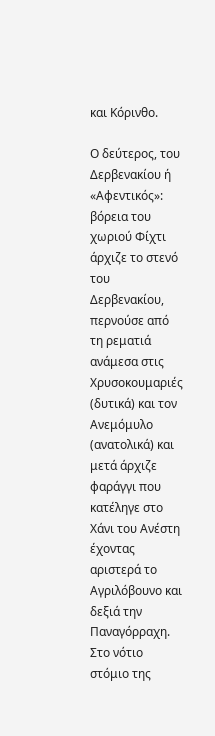και Κόρινθο.

Ο δεύτερος, του Δερβενακίου ή «Αφεντικός»: βόρεια του χωριού Φίχτι άρχιζε το στενό του Δερβενακίου, περνούσε από τη ρεματιά ανάμεσα στις Χρυσοκουμαριές (δυτικά) και τον Ανεμόμυλο (ανατολικά) και μετά άρχιζε φαράγγι που κατέληγε στο Χάνι του Ανέστη έχοντας αριστερά το Αγριλόβουνο και δεξιά την Παναγόρραχη. Στο νότιο στόμιο της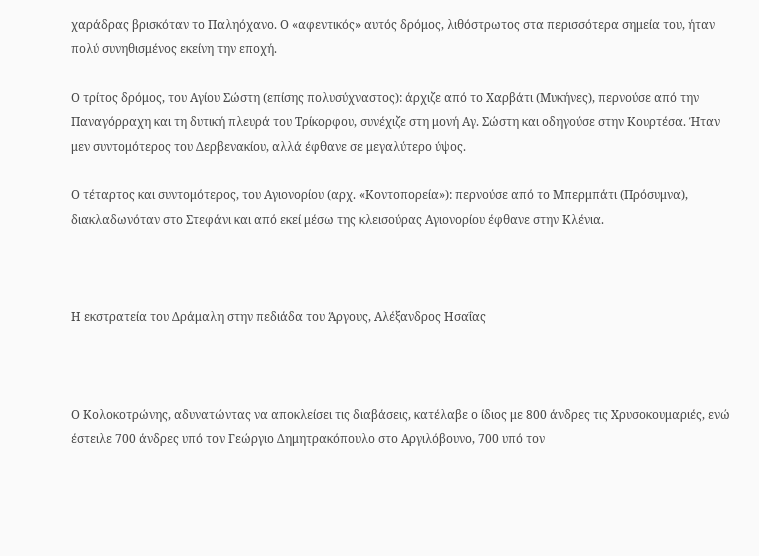χαράδρας βρισκόταν το Παληόχανο. Ο «αφεντικός» αυτός δρόμος, λιθόστρωτος στα περισσότερα σημεία του, ήταν πολύ συνηθισμένος εκείνη την εποχή.

Ο τρίτος δρόμος, του Αγίου Σώστη (επίσης πολυσύχναστος): άρχιζε από το Χαρβάτι (Μυκήνες), περνούσε από την Παναγόρραχη και τη δυτική πλευρά του Τρίκορφου, συνέχιζε στη μονή Αγ. Σώστη και οδηγούσε στην Κουρτέσα. Ήταν μεν συντομότερος του Δερβενακίου, αλλά έφθανε σε μεγαλύτερο ύψος.

Ο τέταρτος και συντομότερος, του Αγιονορίου (αρχ. «Κοντοπορεία»): περνούσε από το Μπερμπάτι (Πρόσυμνα), διακλαδωνόταν στο Στεφάνι και από εκεί μέσω της κλεισούρας Αγιονορίου έφθανε στην Κλένια.



Η εκστρατεία του Δράμαλη στην πεδιάδα του Άργους, Αλέξανδρος Ησαΐας



Ο Κολοκοτρώνης, αδυνατώντας να αποκλείσει τις διαβάσεις, κατέλαβε ο ίδιος με 800 άνδρες τις Χρυσοκουμαριές, ενώ έστειλε 700 άνδρες υπό τον Γεώργιο Δημητρακόπουλο στο Αργιλόβουνο, 700 υπό τον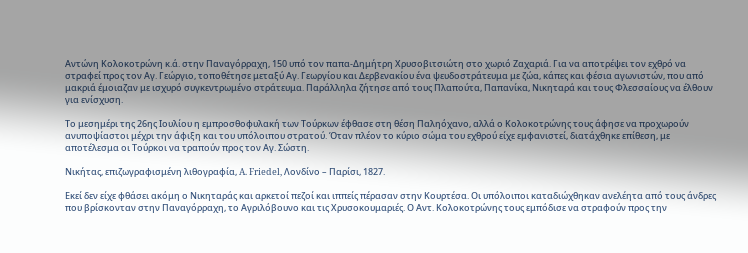Αντώνη Κολοκοτρώνη κ.ά. στην Παναγόρραχη, 150 υπό τον παπα-Δημήτρη Χρυσοβιτσιώτη στο χωριό Ζαχαριά. Για να αποτρέψει τον εχθρό να στραφεί προς τον Αγ. Γεώργιο, τοποθέτησε μεταξύ Αγ. Γεωργίου και Δερβενακίου ένα ψευδοστράτευμα με ζώα, κάπες και φέσια αγωνιστών, που από μακριά έμοιαζαν με ισχυρό συγκεντρωμένο στράτευμα. Παράλληλα ζήτησε από τους Πλαπούτα, Παπανίκα, Νικηταρά και τους Φλεσσαίους να έλθουν για ενίσχυση.

Το μεσημέρι της 26ης Ιουλίου η εμπροσθοφυλακή των Τούρκων έφθασε στη θέση Παληόχανο, αλλά ο Κολοκοτρώνης τους άφησε να προχωρούν ανυποψίαστοι μέχρι την άφιξη και του υπόλοιπου στρατού. Όταν πλέον το κύριο σώμα του εχθρού είχε εμφανιστεί, διατάχθηκε επίθεση, με αποτέλεσμα οι Τούρκοι να τραπούν προς τον Αγ. Σώστη.

Νικήτας, επιζωγραφισμένη λιθογραφία, A. Friedel, Λονδίνο – Παρίσι, 1827.

Εκεί δεν είχε φθάσει ακόμη ο Νικηταράς και αρκετοί πεζοί και ιππείς πέρασαν στην Κουρτέσα. Οι υπόλοιποι καταδιώχθηκαν ανελέητα από τους άνδρες που βρίσκονταν στην Παναγόρραχη, το Αγριλόβουνο και τις Χρυσοκουμαριές. Ο Αντ. Κολοκοτρώνης τους εμπόδισε να στραφούν προς την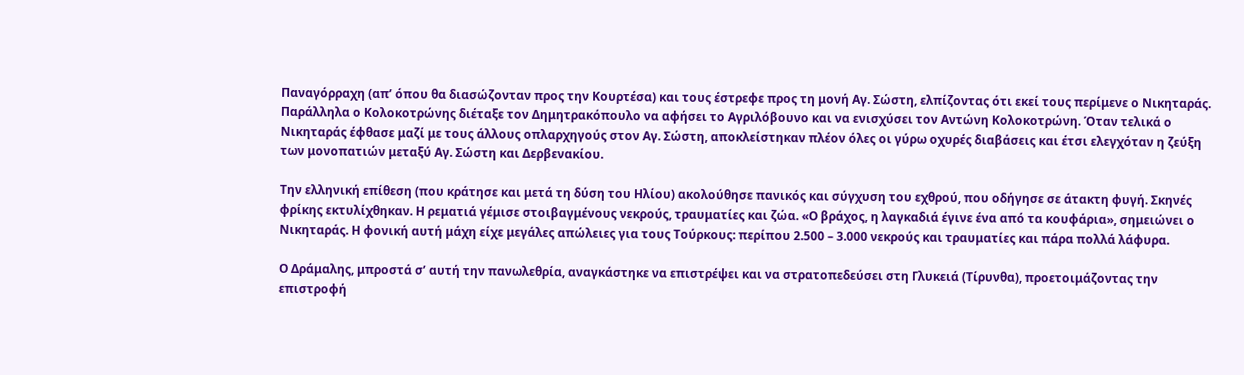Παναγόρραχη (απ’ όπου θα διασώζονταν προς την Κουρτέσα) και τους έστρεφε προς τη μονή Αγ. Σώστη, ελπίζοντας ότι εκεί τους περίμενε ο Νικηταράς. Παράλληλα ο Κολοκοτρώνης διέταξε τον Δημητρακόπουλο να αφήσει το Αγριλόβουνο και να ενισχύσει τον Αντώνη Κολοκοτρώνη. Όταν τελικά ο Νικηταράς έφθασε μαζί με τους άλλους οπλαρχηγούς στον Αγ. Σώστη, αποκλείστηκαν πλέον όλες οι γύρω οχυρές διαβάσεις και έτσι ελεγχόταν η ζεύξη των μονοπατιών μεταξύ Αγ. Σώστη και Δερβενακίου.

Την ελληνική επίθεση (που κράτησε και μετά τη δύση του Ηλίου) ακολούθησε πανικός και σύγχυση του εχθρού, που οδήγησε σε άτακτη φυγή. Σκηνές φρίκης εκτυλίχθηκαν. Η ρεματιά γέμισε στοιβαγμένους νεκρούς, τραυματίες και ζώα. «Ο βράχος, η λαγκαδιά έγινε ένα από τα κουφάρια», σημειώνει ο Νικηταράς. Η φονική αυτή μάχη είχε μεγάλες απώλειες για τους Τούρκους: περίπου 2.500 – 3.000 νεκρούς και τραυματίες και πάρα πολλά λάφυρα.

Ο Δράμαλης, μπροστά σ’ αυτή την πανωλεθρία, αναγκάστηκε να επιστρέψει και να στρατοπεδεύσει στη Γλυκειά (Τίρυνθα), προετοιμάζοντας την επιστροφή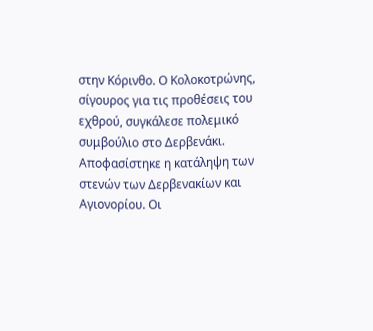στην Κόρινθο. Ο Κολοκοτρώνης, σίγουρος για τις προθέσεις του εχθρού, συγκάλεσε πολεμικό συμβούλιο στο Δερβενάκι. Αποφασίστηκε η κατάληψη των στενών των Δερβενακίων και Αγιονορίου. Οι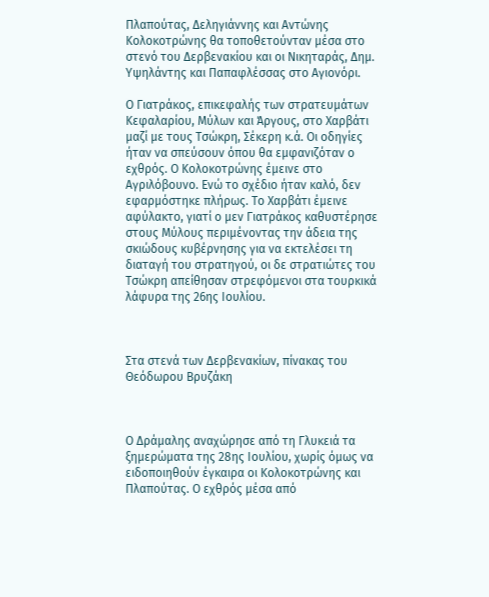Πλαπούτας, Δεληγιάννης και Αντώνης Κολοκοτρώνης θα τοποθετούνταν μέσα στο στενό του Δερβενακίου και οι Νικηταράς, Δημ. Υψηλάντης και Παπαφλέσσας στο Αγιονόρι.

Ο Γιατράκος, επικεφαλής των στρατευμάτων  Κεφαλαρίου, Μύλων και Άργους, στο Χαρβάτι μαζί με τους Τσώκρη, Σέκερη κ.ά. Οι οδηγίες ήταν να σπεύσουν όπου θα εμφανιζόταν ο εχθρός. Ο Κολοκοτρώνης έμεινε στο Αγριλόβουνο. Ενώ το σχέδιο ήταν καλό, δεν εφαρμόστηκε πλήρως. Το Χαρβάτι έμεινε αφύλακτο, γιατί ο μεν Γιατράκος καθυστέρησε στους Μύλους περιμένοντας την άδεια της σκιώδους κυβέρνησης για να εκτελέσει τη διαταγή του στρατηγού, οι δε στρατιώτες του Τσώκρη απείθησαν στρεφόμενοι στα τουρκικά λάφυρα της 26ης Ιουλίου.



Στα στενά των Δερβενακίων, πίνακας του Θεόδωρου Βρυζάκη



Ο Δράμαλης αναχώρησε από τη Γλυκειά τα ξημερώματα της 28ης Ιουλίου, χωρίς όμως να ειδοποιηθούν έγκαιρα οι Κολοκοτρώνης και Πλαπούτας. Ο εχθρός μέσα από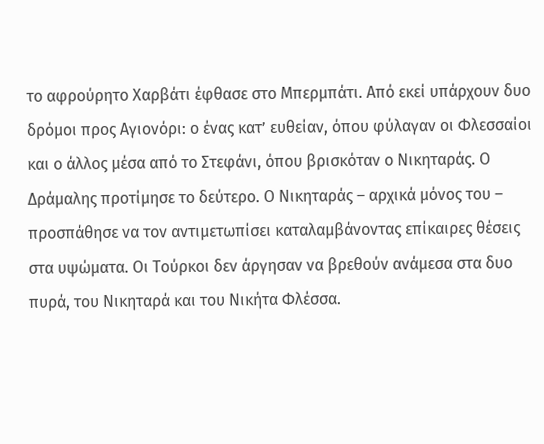το αφρούρητο Χαρβάτι έφθασε στο Μπερμπάτι. Από εκεί υπάρχουν δυο δρόμοι προς Αγιονόρι: ο ένας κατ’ ευθείαν, όπου φύλαγαν οι Φλεσσαίοι και ο άλλος μέσα από το Στεφάνι, όπου βρισκόταν ο Νικηταράς. Ο Δράμαλης προτίμησε το δεύτερο. Ο Νικηταράς – αρχικά μόνος του – προσπάθησε να τον αντιμετωπίσει καταλαμβάνοντας επίκαιρες θέσεις στα υψώματα. Οι Τούρκοι δεν άργησαν να βρεθούν ανάμεσα στα δυο πυρά, του Νικηταρά και του Νικήτα Φλέσσα.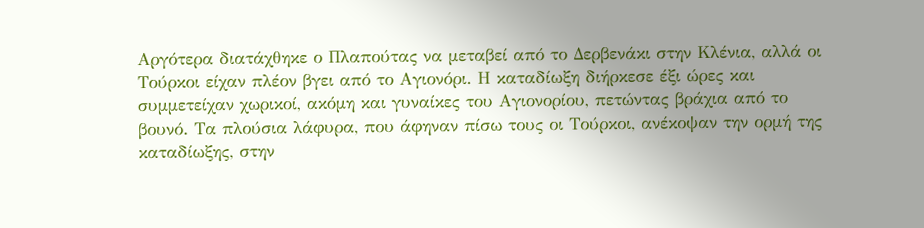Αργότερα διατάχθηκε ο Πλαπούτας να μεταβεί από το Δερβενάκι στην Κλένια, αλλά οι Τούρκοι είχαν πλέον βγει από το Αγιονόρι. Η καταδίωξη διήρκεσε έξι ώρες και συμμετείχαν χωρικοί, ακόμη και γυναίκες του Αγιονορίου, πετώντας βράχια από το βουνό. Τα πλούσια λάφυρα, που άφηναν πίσω τους οι Τούρκοι, ανέκοψαν την ορμή της καταδίωξης, στην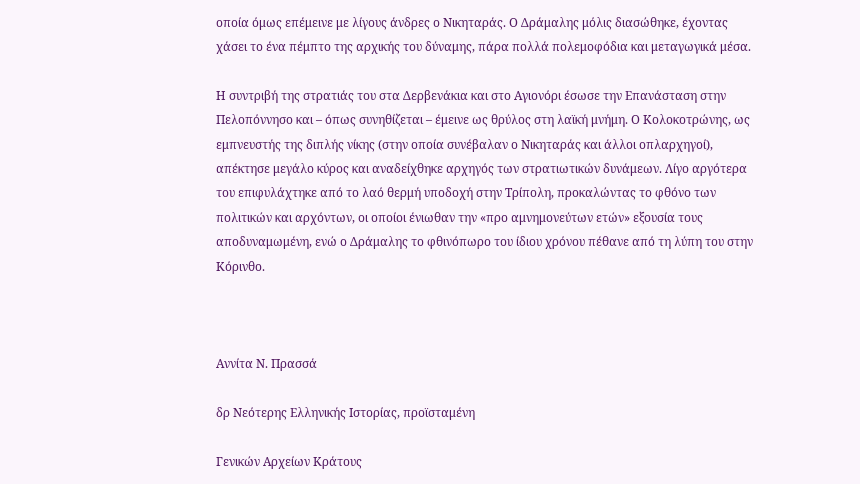οποία όμως επέμεινε με λίγους άνδρες ο Νικηταράς. Ο Δράμαλης μόλις διασώθηκε, έχοντας χάσει το ένα πέμπτο της αρχικής του δύναμης, πάρα πολλά πολεμοφόδια και μεταγωγικά μέσα.

Η συντριβή της στρατιάς του στα Δερβενάκια και στο Αγιονόρι έσωσε την Επανάσταση στην Πελοπόννησο και – όπως συνηθίζεται – έμεινε ως θρύλος στη λαϊκή μνήμη. Ο Κολοκοτρώνης, ως εμπνευστής της διπλής νίκης (στην οποία συνέβαλαν ο Νικηταράς και άλλοι οπλαρχηγοί), απέκτησε μεγάλο κύρος και αναδείχθηκε αρχηγός των στρατιωτικών δυνάμεων. Λίγο αργότερα του επιφυλάχτηκε από το λαό θερμή υποδοχή στην Τρίπολη, προκαλώντας το φθόνο των πολιτικών και αρχόντων, οι οποίοι ένιωθαν την «προ αμνημονεύτων ετών» εξουσία τους αποδυναμωμένη, ενώ ο Δράμαλης το φθινόπωρο του ίδιου χρόνου πέθανε από τη λύπη του στην Κόρινθο.



Αννίτα Ν. Πρασσά

δρ Νεότερης Ελληνικής Ιστορίας, προϊσταμένη

Γενικών Αρχείων Κράτους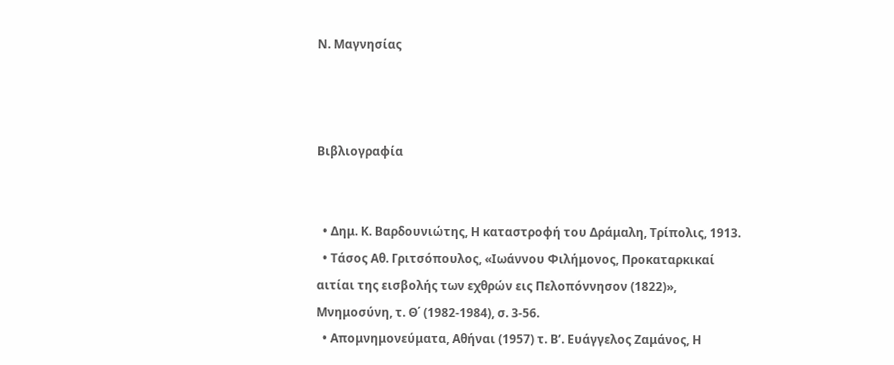Ν. Μαγνησίας



Βιβλιογραφία


  • Δημ. Κ. Βαρδουνιώτης, Η καταστροφή του Δράμαλη, Τρίπολις, 1913.
  • Τάσος Αθ. Γριτσόπουλος, «Ιωάννου Φιλήμονος, Προκαταρκικαί αιτίαι της εισβολής των εχθρών εις Πελοπόννησον (1822)», Μνημοσύνη, τ. Θ΄ (1982-1984), σ. 3-56.
  • Απομνημονεύματα, Αθήναι (1957) τ. Β’. Ευάγγελος Ζαμάνος, Η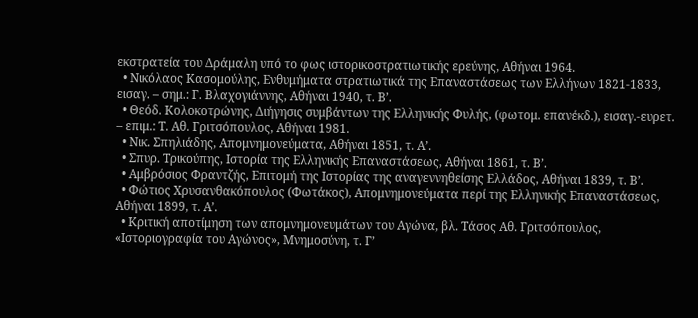εκστρατεία του Δράμαλη υπό το φως ιστορικοστρατιωτικής ερεύνης, Αθήναι 1964.
  • Νικόλαος Κασομούλης, Ενθυμήματα στρατιωτικά της Επαναστάσεως των Ελλήνων 1821-1833, εισαγ. – σημ.: Γ. Βλαχογιάννης, Αθήναι 1940, τ. Β’.
  • Θεόδ. Κολοκοτρώνης, Διήγησις συμβάντων της Ελληνικής Φυλής, (φωτομ. επανέκδ.), εισαγ.-ευρετ. – επιμ.: Τ. Αθ. Γριτσόπουλος, Αθήναι 1981.
  • Νικ. Σπηλιάδης, Απομνημονεύματα, Αθήναι 1851, τ. Α’.
  • Σπυρ. Τρικούπης, Ιστορία της Ελληνικής Επαναστάσεως, Αθήναι 1861, τ. Β’.
  • Αμβρόσιος Φραντζής, Επιτομή της Ιστορίας της αναγεννηθείσης Ελλάδος, Αθήναι 1839, τ. Β’.
  • Φώτιος Χρυσανθακόπουλος (Φωτάκος), Απομνημονεύματα περί της Ελληνικής Επαναστάσεως, Αθήναι 1899, τ. Α’.
  • Κριτική αποτίμηση των απομνημονευμάτων του Αγώνα, βλ. Τάσος Αθ. Γριτσόπουλος, «Ιστοριογραφία του Αγώνος», Μνημοσύνη, τ. Γ’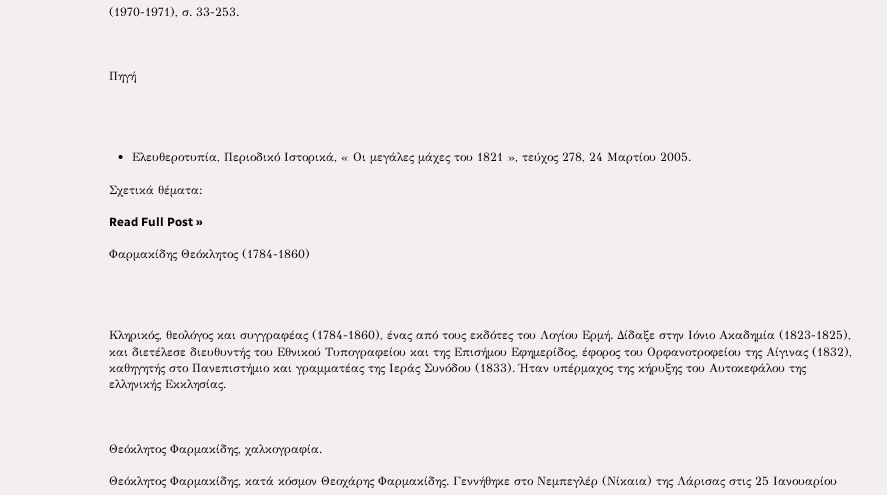(1970-1971), σ. 33-253.



Πηγή




  •  Ελευθεροτυπία, Περιοδικό Ιστορικά, « Οι μεγάλες μάχες του 1821 », τεύχος 278, 24 Μαρτίου 2005.

Σχετικά θέματα:

Read Full Post »

Φαρμακίδης Θεόκλητος (1784-1860)




Κληρικός, θεολόγος και συγγραφέας (1784-1860), ένας από τους εκδότες του Λογίου Ερμή. Δίδαξε στην Ιόνιο Ακαδημία (1823-1825), και διετέλεσε διευθυντής του Εθνικού Τυπογραφείου και της Επισήμου Εφημερίδος, έφορος του Ορφανοτροφείου της Αίγινας (1832), καθηγητής στο Πανεπιστήμιο και γραμματέας της Ιεράς Συνόδου (1833). Ήταν υπέρμαχος της κήρυξης του Αυτοκεφάλου της ελληνικής Εκκλησίας.



Θεόκλητος Φαρμακίδης, χαλκογραφία.

Θεόκλητος Φαρμακίδης, κατά κόσμον Θεοχάρης Φαρμακίδης. Γεννήθηκε στο Νεμπεγλέρ (Νίκαια) της Λάρισας στις 25 Ιανουαρίου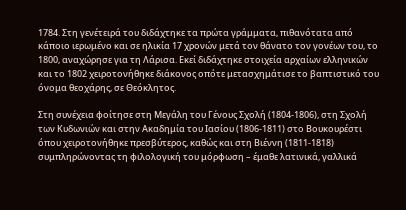1784. Στη γενέτειρά του διδάχτηκε τα πρώτα γράμματα, πιθανότατα από κάποιο ιερωμένο και σε ηλικία 17 χρονών μετά τον θάνατο τον γονέων του, το 1800, αναχώρησε για τη Λάρισα. Εκεί διδάχτηκε στοιχεία αρχαίων ελληνικών και το 1802 χειροτονήθηκε διάκονος οπότε μετασχημάτισε το βαπτιστικό του όνομα θεοχάρης, σε Θεόκλητος.

Στη συνέχεια φοίτησε στη Μεγάλη του Γένους Σχολή (1804-1806), στη Σχολή των Κυδωνιών και στην Ακαδημία του Ιασίου (1806-1811) στο Βουκουρέστι όπου χειροτονήθηκε πρεσβύτερος, καθώς και στη Βιέννη (1811-1818) συμπληρώνοντας τη φιλολογική του μόρφωση – έμαθε λατινικά, γαλλικά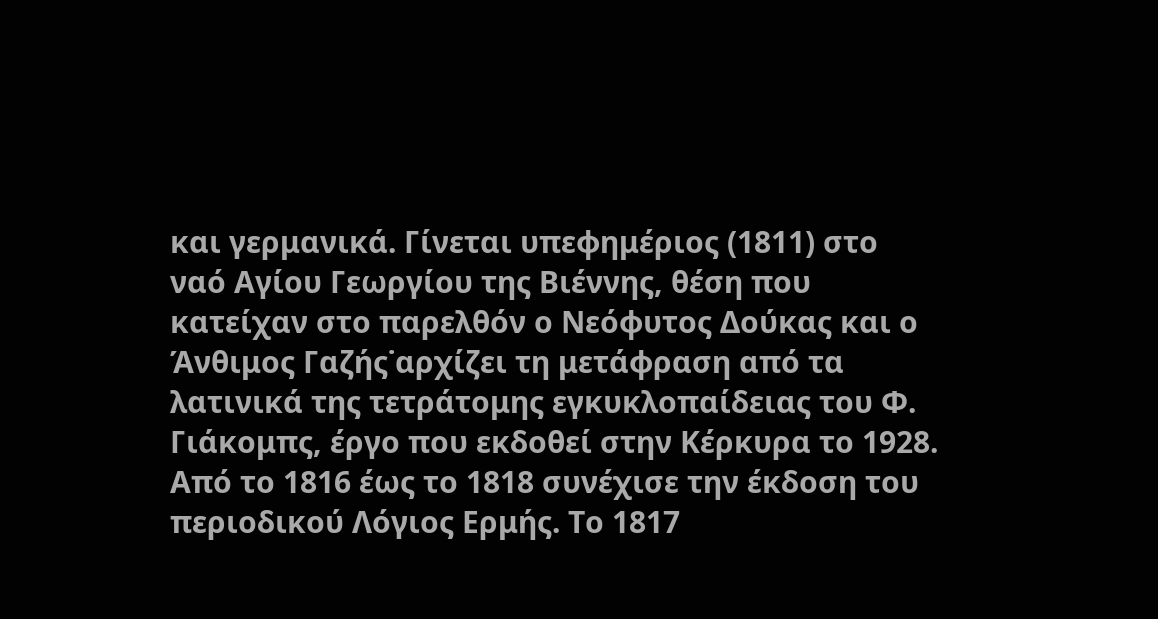και γερμανικά. Γίνεται υπεφημέριος (1811) στο ναό Αγίου Γεωργίου της Βιέννης, θέση που κατείχαν στο παρελθόν ο Νεόφυτος Δούκας και ο Άνθιμος Γαζής˙αρχίζει τη μετάφραση από τα λατινικά της τετράτομης εγκυκλοπαίδειας του Φ. Γιάκομπς, έργο που εκδοθεί στην Κέρκυρα το 1928. Από το 1816 έως το 1818 συνέχισε την έκδοση του περιοδικού Λόγιος Ερμής. Το 1817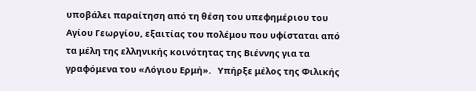υποβάλει παραίτηση από τη θέση του υπεφημέριου του Αγίου Γεωργίου, εξαιτίας του πολέμου που υφίσταται από τα μέλη της ελληνικής κοινότητας της Βιέννης για τα γραφόμενα του «Λόγιου Ερμή».   Υπήρξε μέλος της Φιλικής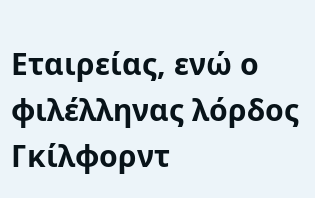Εταιρείας, ενώ ο φιλέλληνας λόρδος Γκίλφορντ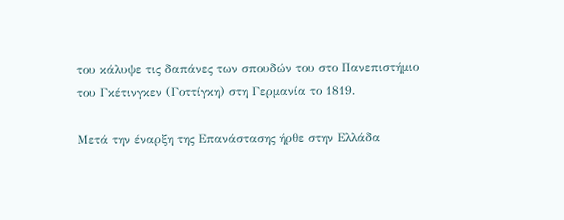του κάλυψε τις δαπάνες των σπουδών του στο Πανεπιστήμιο του Γκέτινγκεν (Γοττίγκη) στη Γερμανία το 1819.

Μετά την έναρξη της Επανάστασης ήρθε στην Ελλάδα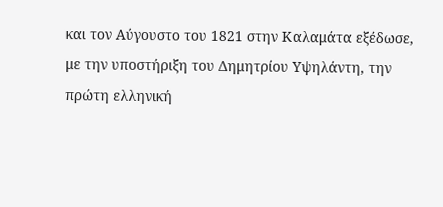και τον Αύγουστο του 1821 στην Καλαμάτα εξέδωσε, με την υποστήριξη του Δημητρίου Υψηλάντη, την πρώτη ελληνική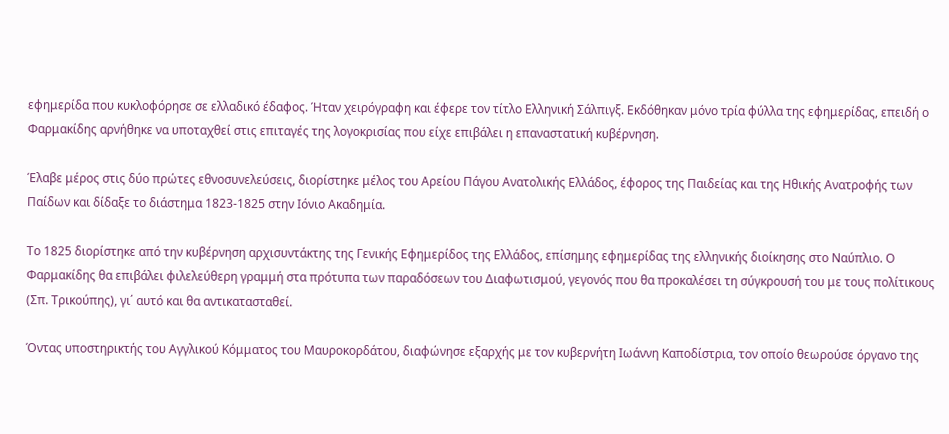εφημερίδα που κυκλοφόρησε σε ελλαδικό έδαφος. Ήταν χειρόγραφη και έφερε τον τίτλο Ελληνική Σάλπιγξ. Εκδόθηκαν μόνο τρία φύλλα της εφημερίδας, επειδή ο Φαρμακίδης αρνήθηκε να υποταχθεί στις επιταγές της λογοκρισίας που είχε επιβάλει η επαναστατική κυβέρνηση.

Έλαβε μέρος στις δύο πρώτες εθνοσυνελεύσεις, διορίστηκε μέλος του Αρείου Πάγου Ανατολικής Ελλάδος, έφορος της Παιδείας και της Ηθικής Ανατροφής των Παίδων και δίδαξε το διάστημα 1823-1825 στην Ιόνιο Ακαδημία.

Το 1825 διορίστηκε από την κυβέρνηση αρχισυντάκτης της Γενικής Εφημερίδος της Ελλάδος, επίσημης εφημερίδας της ελληνικής διοίκησης στο Ναύπλιο. Ο Φαρμακίδης θα επιβάλει φιλελεύθερη γραμμή στα πρότυπα των παραδόσεων του Διαφωτισμού, γεγονός που θα προκαλέσει τη σύγκρουσή του με τους πολίτικους (Σπ. Τρικούπης), γι΄ αυτό και θα αντικατασταθεί.

Όντας υποστηρικτής του Αγγλικού Κόμματος του Μαυροκορδάτου, διαφώνησε εξαρχής με τον κυβερνήτη Ιωάννη Καποδίστρια, τον οποίο θεωρούσε όργανο της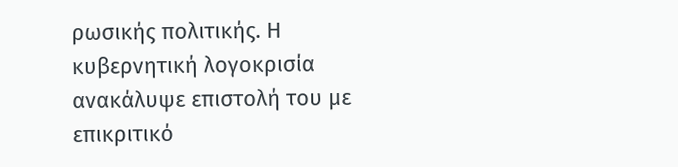ρωσικής πολιτικής. Η κυβερνητική λογοκρισία ανακάλυψε επιστολή του με επικριτικό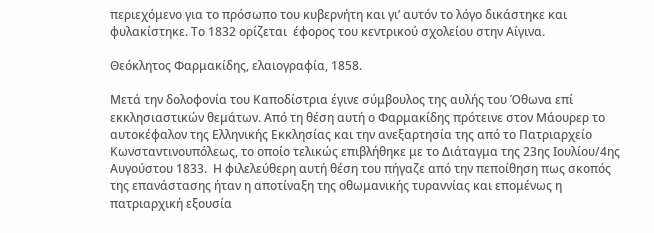περιεχόμενο για το πρόσωπο του κυβερνήτη και γι’ αυτόν το λόγο δικάστηκε και φυλακίστηκε. Το 1832 ορίζεται  έφορος του κεντρικού σχολείου στην Αίγινα.

Θεόκλητος Φαρμακίδης, ελαιογραφία, 1858.

Μετά την δολοφονία του Καποδίστρια έγινε σύμβουλος της αυλής του Όθωνα επί εκκλησιαστικών θεμάτων. Από τη θέση αυτή ο Φαρμακίδης πρότεινε στον Μάουρερ το αυτοκέφαλον της Ελληνικής Εκκλησίας και την ανεξαρτησία της από το Πατριαρχείο Κωνσταντινουπόλεως, το οποίο τελικώς επιβλήθηκε με το Διάταγμα της 23ης Ιουλίου/4ης Αυγούστου 1833.  Η φιλελεύθερη αυτή θέση του πήγαζε από την πεποίθηση πως σκοπός της επανάστασης ήταν η αποτίναξη της οθωμανικής τυραννίας και επομένως η πατριαρχική εξουσία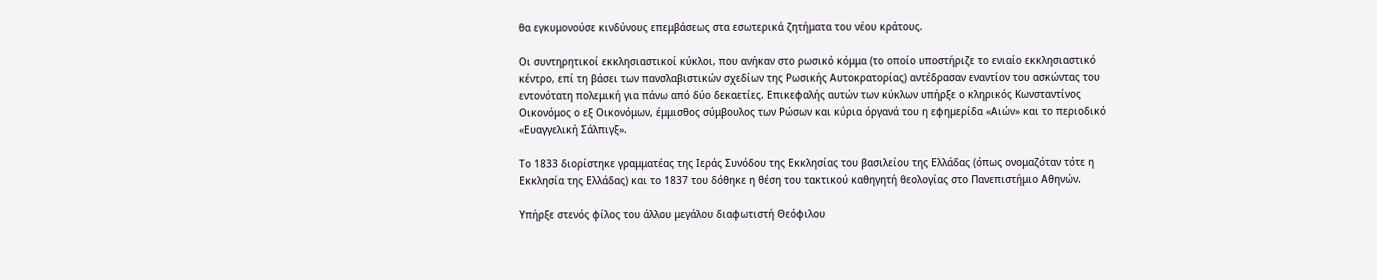θα εγκυμονούσε κινδύνους επεμβάσεως στα εσωτερικά ζητήματα του νέου κράτους.

Οι συντηρητικοί εκκλησιαστικοί κύκλοι, που ανήκαν στο ρωσικό κόμμα (το οποίο υποστήριζε το ενιαίο εκκλησιαστικό κέντρο, επί τη βάσει των πανσλαβιστικών σχεδίων της Ρωσικής Αυτοκρατορίας) αντέδρασαν εναντίον του ασκώντας του εντονότατη πολεμική για πάνω από δύο δεκαετίες. Επικεφαλής αυτών των κύκλων υπήρξε ο κληρικός Κωνσταντίνος Οικονόμος ο εξ Οικονόμων, έμμισθος σύμβουλος των Ρώσων και κύρια όργανά του η εφημερίδα «Αιών» και το περιοδικό «Ευαγγελική Σάλπιγξ».

Το 1833 διορίστηκε γραμματέας της Ιεράς Συνόδου της Εκκλησίας του βασιλείου της Ελλάδας (όπως ονομαζόταν τότε η Εκκλησία της Ελλάδας) και το 1837 του δόθηκε η θέση του τακτικού καθηγητή θεολογίας στο Πανεπιστήμιο Αθηνών.

Υπήρξε στενός φίλος του άλλου μεγάλου διαφωτιστή Θεόφιλου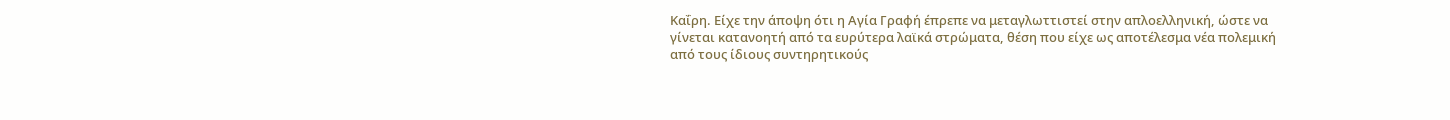Καΐρη. Είχε την άποψη ότι η Αγία Γραφή έπρεπε να μεταγλωττιστεί στην απλοελληνική, ώστε να γίνεται κατανοητή από τα ευρύτερα λαϊκά στρώματα, θέση που είχε ως αποτέλεσμα νέα πολεμική από τους ίδιους συντηρητικούς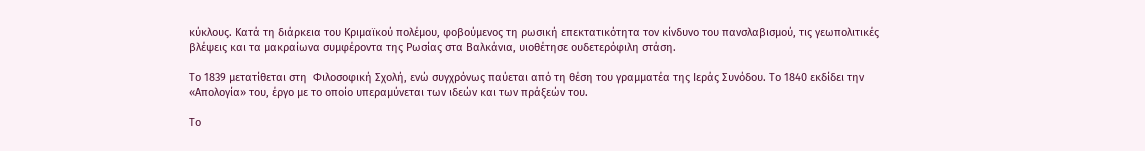κύκλους. Κατά τη διάρκεια του Κριμαϊκού πολέμου, φοβούμενος τη ρωσική επεκτατικότητα τον κίνδυνο του πανσλαβισμού, τις γεωπολιτικές βλέψεις και τα μακραίωνα συμφέροντα της Ρωσίας στα Βαλκάνια, υιοθέτησε ουδετερόφιλη στάση.

Το 1839 μετατίθεται στη  Φιλοσοφική Σχολή, ενώ συγχρόνως παύεται από τη θέση του γραμματέα της Ιεράς Συνόδου. Το 1840 εκδίδει την «Απολογία» του, έργο με το οποίο υπεραμύνεται των ιδεών και των πράξεών του.

Το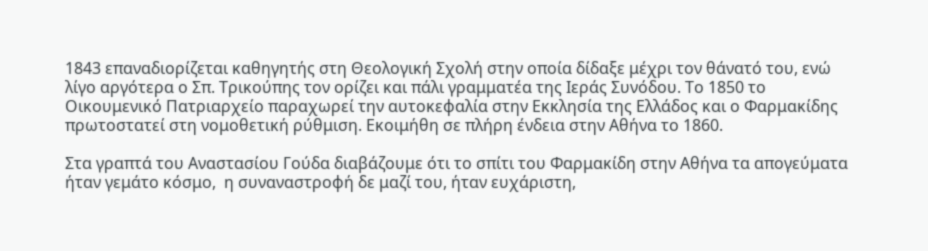1843 επαναδιορίζεται καθηγητής στη Θεολογική Σχολή στην οποία δίδαξε μέχρι τον θάνατό του, ενώ λίγο αργότερα ο Σπ. Τρικούπης τον ορίζει και πάλι γραμματέα της Ιεράς Συνόδου. Το 1850 το Οικουμενικό Πατριαρχείο παραχωρεί την αυτοκεφαλία στην Εκκλησία της Ελλάδος και ο Φαρμακίδης πρωτοστατεί στη νομοθετική ρύθμιση. Εκοιμήθη σε πλήρη ένδεια στην Αθήνα το 1860.

Στα γραπτά του Αναστασίου Γούδα διαβάζουμε ότι το σπίτι του Φαρμακίδη στην Αθήνα τα απογεύματα ήταν γεμάτο κόσμο,  η συναναστροφή δε μαζί του, ήταν ευχάριστη,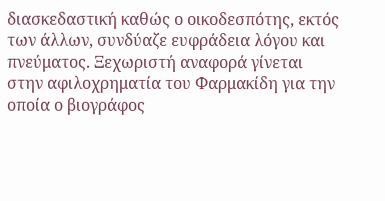διασκεδαστική καθώς ο οικοδεσπότης, εκτός των άλλων, συνδύαζε ευφράδεια λόγου και πνεύματος. Ξεχωριστή αναφορά γίνεται στην αφιλοχρηματία του Φαρμακίδη για την οποία ο βιογράφος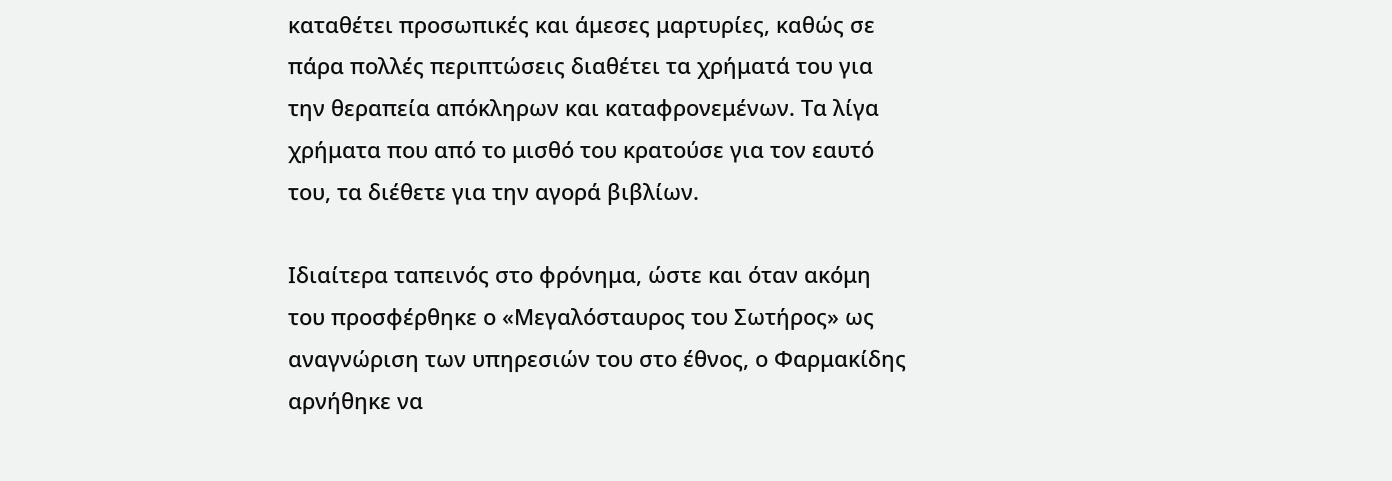καταθέτει προσωπικές και άμεσες μαρτυρίες, καθώς σε πάρα πολλές περιπτώσεις διαθέτει τα χρήματά του για την θεραπεία απόκληρων και καταφρονεμένων. Τα λίγα χρήματα που από το μισθό του κρατούσε για τον εαυτό του, τα διέθετε για την αγορά βιβλίων.

Ιδιαίτερα ταπεινός στο φρόνημα, ώστε και όταν ακόμη του προσφέρθηκε ο «Μεγαλόσταυρος του Σωτήρος» ως αναγνώριση των υπηρεσιών του στο έθνος, ο Φαρμακίδης αρνήθηκε να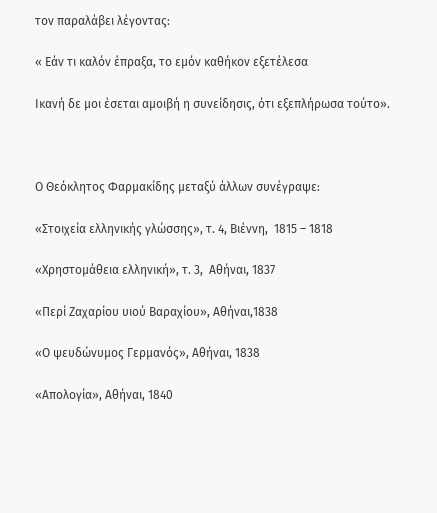τον παραλάβει λέγοντας:

« Εάν τι καλόν έπραξα, το εμόν καθήκον εξετέλεσα

Ικανή δε μοι έσεται αμοιβή η συνείδησις, ότι εξεπλήρωσα τούτο».



Ο Θεόκλητος Φαρμακίδης μεταξύ άλλων συνέγραψε:

«Στοιχεία ελληνικής γλώσσης», τ. 4, Βιέννη,  1815 – 1818

«Χρηστομάθεια ελληνική», τ. 3,  Αθήναι, 1837

«Περί Ζαχαρίου υιού Βαραχίου», Αθήναι,1838

«Ο ψευδώνυμος Γερμανός», Αθήναι, 1838

«Απολογία», Αθήναι, 1840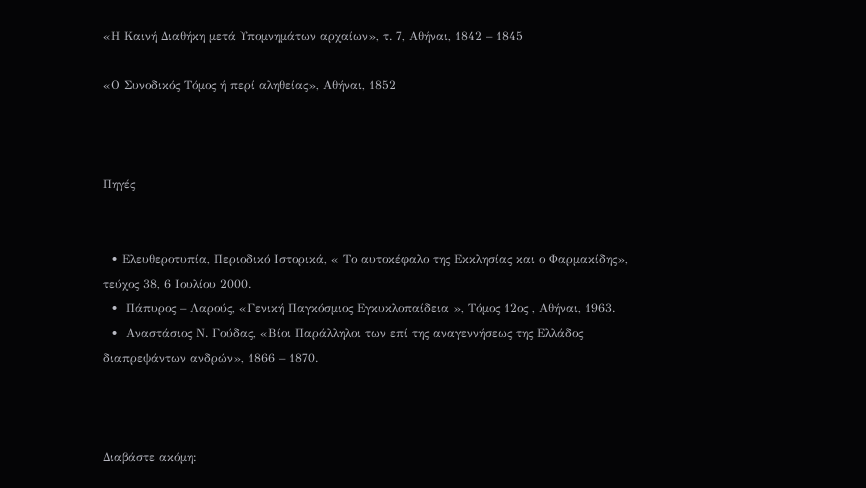«Η Καινή Διαθήκη μετά Υπομνημάτων αρχαίων», τ. 7, Αθήναι, 1842 – 1845

«Ο Συνοδικός Τόμος ή περί αληθείας», Αθήναι, 1852



Πηγές


  • Ελευθεροτυπία, Περιοδικό Ιστορικά, « Το αυτοκέφαλο της Εκκλησίας και ο Φαρμακίδης», τεύχος 38, 6 Ιουλίου 2000.
  •  Πάπυρος – Λαρούς, «Γενική Παγκόσμιος Εγκυκλοπαίδεια », Τόμος 12ος , Αθήναι, 1963.
  •  Αναστάσιος Ν. Γούδας, «Βίοι Παράλληλοι των επί της αναγεννήσεως της Ελλάδος διαπρεψάντων ανδρών», 1866 – 1870.



Διαβάστε ακόμη: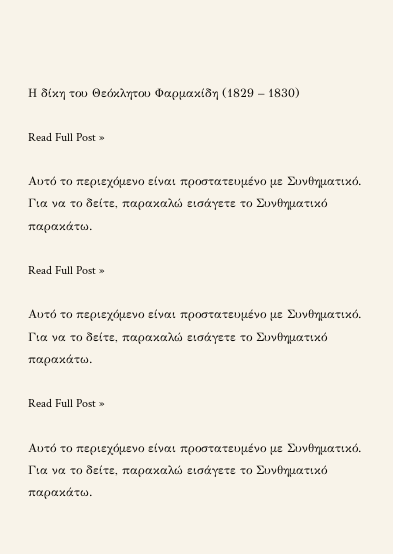Η δίκη του Θεόκλητου Φαρμακίδη (1829 – 1830)

Read Full Post »

Αυτό το περιεχόμενο είναι προστατευμένο με Συνθηματικό. Για να το δείτε, παρακαλώ εισάγετε το Συνθηματικό παρακάτω.

Read Full Post »

Αυτό το περιεχόμενο είναι προστατευμένο με Συνθηματικό. Για να το δείτε, παρακαλώ εισάγετε το Συνθηματικό παρακάτω.

Read Full Post »

Αυτό το περιεχόμενο είναι προστατευμένο με Συνθηματικό. Για να το δείτε, παρακαλώ εισάγετε το Συνθηματικό παρακάτω.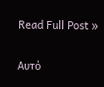Read Full Post »

Αυτό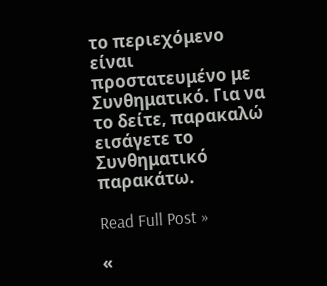το περιεχόμενο είναι προστατευμένο με Συνθηματικό. Για να το δείτε, παρακαλώ εισάγετε το Συνθηματικό παρακάτω.

Read Full Post »

«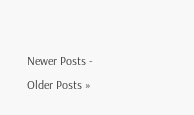Newer Posts - Older Posts »